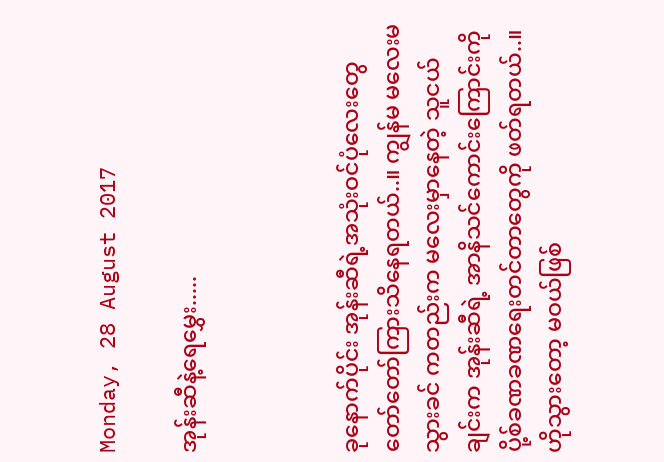Monday, 28 August 2017

အုန်းဆီနဲ့ရေမွှေး.....



ခုနောက်ပိုင်း အုန်းဆီရဲ့အသုံးဝင်ပုံလေးတွေ တော်တော်ကြားသိနေရတယ်..။ ကျွန်မ မလေးမသွားခင် ကတည်းက မလေးမှာနေတဲ့ သူငယ်ချင်းက အုန်းဆီရဲ့ အာနိသင်ကောင်းကြောင်းကို ပို့စ်ခဏခဏရေးတင်တာတွေကို ဖတ်ရတယ်..။ ဟိုသွားတော့ မဝယ်ဖြစ်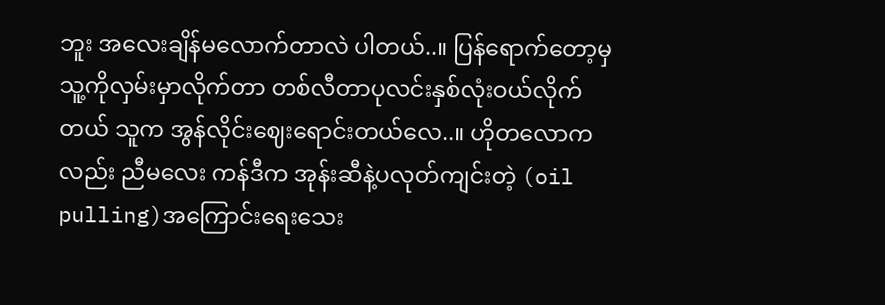ဘူး အလေးချိန်မလောက်တာလဲ ပါတယ်..။ ပြန်ရောက်တော့မှ သူ့ကိုလှမ်းမှာလိုက်တာ တစ်လီတာပုလင်းနှစ်လုံးဝယ်လိုက်တယ် သူက အွန်လိုင်းဈေးရောင်းတယ်လေ..။ ဟိုတလောကလည်း ညီမလေး ကန်ဒီက အုန်းဆီနဲ့ပလုတ်ကျင်းတဲ့ (oil pulling)အကြောင်းရေးသေး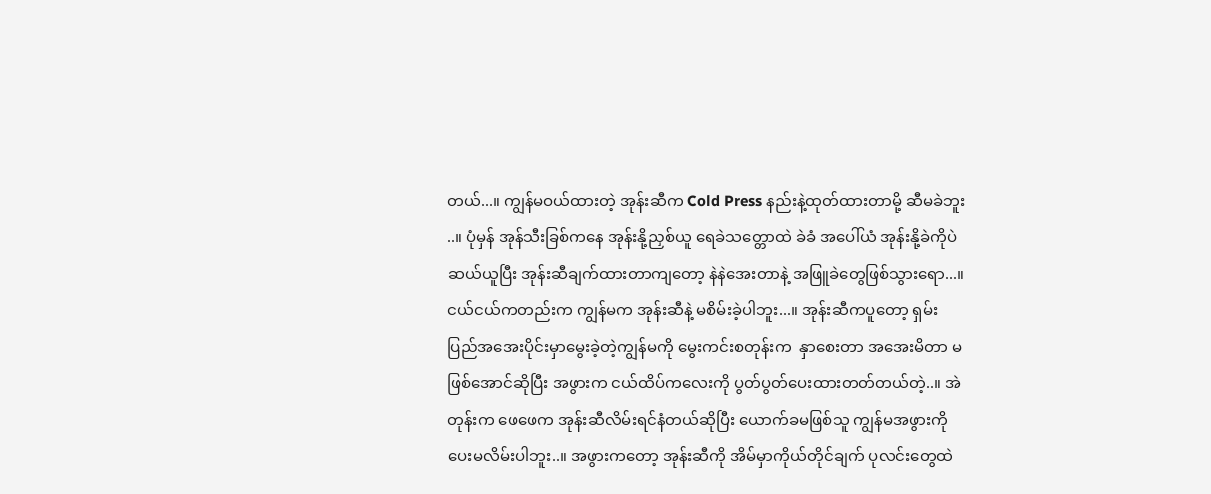တယ်...။ ကျွန်မဝယ်ထားတဲ့ အုန်းဆီက Cold Press နည်းနဲ့ထုတ်ထားတာမို့ ဆီမခဲဘူး ..။ ပုံမှန် အုန်သီးခြစ်ကနေ အုန်းနို့ညှစ်ယူ ရေခဲသတ္တောထဲ ခဲခံ အပေါ်ယံ အုန်းနို့ခဲကိုပဲဆယ်ယူပြီး အုန်းဆီချက်ထားတာကျတော့ နဲနဲအေးတာနဲ့ အဖြူခဲတွေဖြစ်သွားရော...။ ငယ်ငယ်ကတည်းက ကျွန်မက အုန်းဆီနဲ့ မစိမ်းခဲ့ပါဘူး...။ အုန်းဆီကပူတော့ ရှမ်းပြည်အအေးပိုင်းမှာမွေးခဲ့တဲ့ကျွန်မကို မွေးကင်းစတုန်းက  နှာစေးတာ အအေးမိတာ မဖြစ်အောင်ဆိုပြီး အဖွားက ငယ်ထိပ်ကလေးကို ပွတ်ပွတ်ပေးထားတတ်တယ်တဲ့..။ အဲတုန်းက ဖေဖေက အုန်းဆီလိမ်းရင်နံတယ်ဆိုပြီး ယောက်ခမဖြစ်သူ ကျွန်မအဖွားကိုပေးမလိမ်းပါဘူး..။ အဖွားကတော့ အုန်းဆီကို အိမ်မှာကိုယ်တိုင်ချက် ပုလင်းတွေထဲ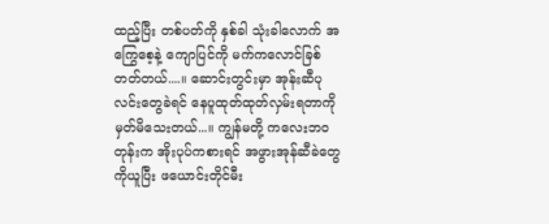ထည့်ပြီး တစ်ပတ်ကို နှစ်ခါ သုံးခါလောက် အကြွေစေ့နဲ့ ကျောပြင်ကို မက်ကလောင်ခြစ်တတ်တယ်....။ ဆောင်းတွင်းမှာ အုန်းဆီပုလင်းတွေခဲရင် နေပူထုတ်ထုတ်လှမ်းရတာကို မှတ်မိသေးတယ်...။ ကျွန်မတို့ ကလေးဘဝတုန်းက အိုးပုပ်ကစားရင် အဖွားအုန်ဆီခဲတွေကိုယူပြီး ဖယောင်းတိုင်မီး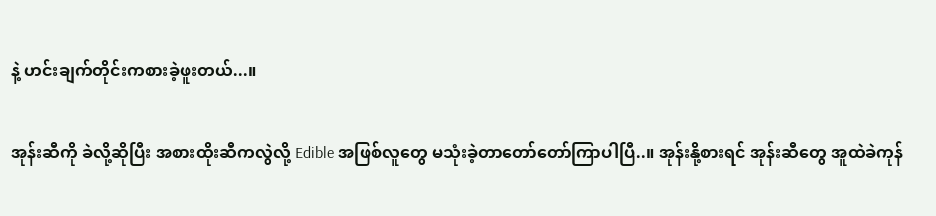နဲ့ ဟင်းချက်တိုင်းကစားခဲ့ဖူးတယ်...။

အုန်းဆီကို ခဲလို့ဆိုပြီး အစားထိုးဆီကလွဲလို့ Edible အဖြစ်လူတွေ မသုံးခဲ့တာတော်တော်ကြာပါပြီ..။ အုန်းနို့စားရင် အုန်းဆီတွေ အူထဲခဲကုန်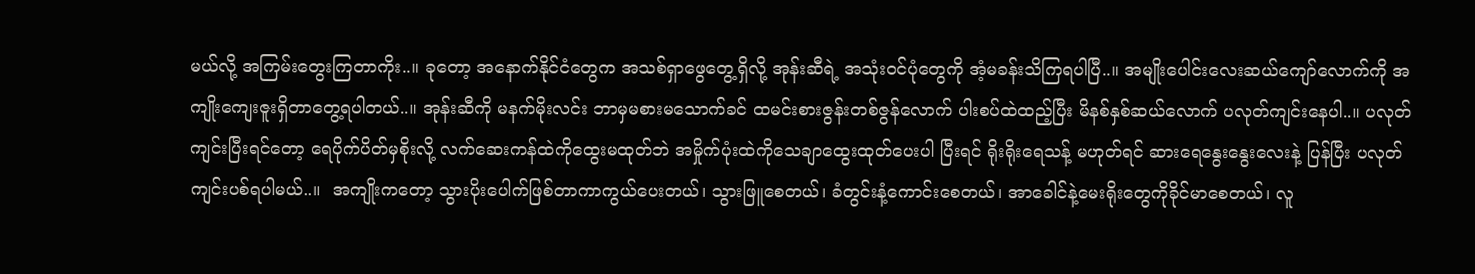မယ်လို့ အကြမ်းတွေးကြတာကိုး..။ ခုတော့ အနောက်နိုင်ငံတွေက အသစ်ရှာဖွေတွေ့ရှိလို့ အုန်းဆီရဲ့ အသုံးဝင်ပုံတွေကို အံ့မခန်းသိကြရပါပြီ..။ အမျိုးပေါင်းလေးဆယ်ကျော်လောက်ကို အကျိုးကျေးဇူးရှိတာတွေ့ရပါတယ်..။ အုန်းဆီကို မနက်မိုးလင်း ဘာမှမစားမသောက်ခင် ထမင်းစားဇွန်းတစ်ဇွန်လောက် ပါးစပ်ထဲထည့်ပြီး မိနစ်နှစ်ဆယ်လောက် ပလုတ်ကျင်းနေပါ..။ ပလုတ်ကျင်းပြီးရင်တော့ ရေပိုက်ပိတ်မှစိုးလို့ လက်ဆေးကန်ထဲကိုထွေးမထုတ်ဘဲ အမှိုက်ပုံးထဲကိုသေချာထွေးထုတ်ပေးပါ ပြီးရင် ရိုးရိုးရေသန့် မဟုတ်ရင် ဆားရေနွေးနွေးလေးနဲ့ ပြန်ပြီး ပလုတ်ကျင်းပစ်ရပါမယ်..။  အကျိုးကတော့ သွားပိုးပေါက်ဖြစ်တာကာကွယ်ပေးတယ်၊ သွားဖြူစေတယ်၊ ခံတွင်းနံ့ကောင်းစေတယ်၊ အာခေါင်နဲ့မေးရိုးတွေကိုခိုင်မာစေတယ်၊ လူ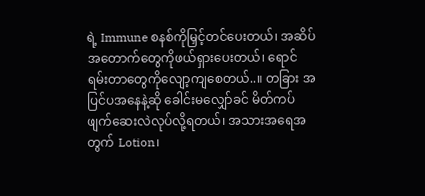ရဲ့ Immune စနစ်ကိုမြှင့်တင်ပေးတယ်၊ အဆိပ်အတောက်တွေကိုဖယ်ရှားပေးတယ်၊ ရောင်ရမ်းတာတွေကိုလျော့ကျစေတယ်..။ တခြား အပြင်ပအနေနဲ့ဆို ခေါင်းမလျှော်ခင် မိတ်ကပ်ဖျက်ဆေးလဲလုပ်လို့ရတယ်၊ အသားအရေအတွက် Lotion၊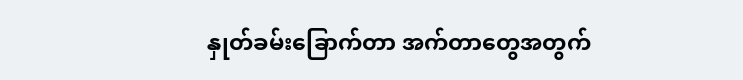နှုတ်ခမ်းခြောက်တာ အက်တာတွေအတွက်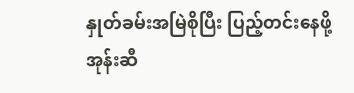နှုတ်ခမ်းအမြဲစိုပြီး ပြည့်တင်းနေဖို့ အုန်းဆီ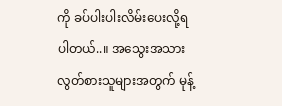ကို ခပ်ပါးပါးလိမ်းပေးလို့ရပါတယ်..။ အသွေးအသားလွတ်စားသူများအတွက် မုန့်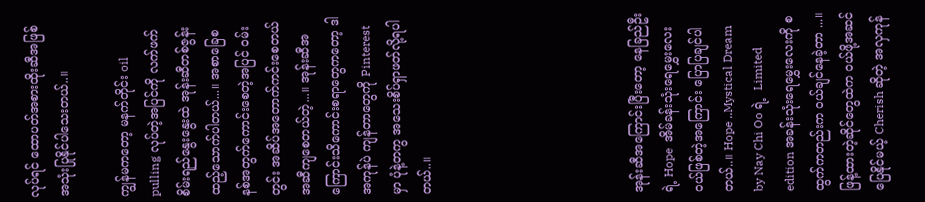လုပ်ရင် ထောပတ်အစားထိုးဆီအဖြစ် အသုံးပြုနိုင်ပါသေးတယ်..။

ကျွန်မကတော့ မနက်တိုင်း oil pulling လုပ်တဲ့အပြင်ကို လက်ဖက်စိမ်းရည်နွေးနွေးထဲ အုန်းဆီတစ်ဇွန်း ထည့်သောက်ပါတယ်...။ အစာခြေစနစ်အတွက်ကောင်းစေတဲ့အပြင် ဝမ်းတွင်း အဆိပ်အတောက်ကင်းစေတယ် အဆီကျစေတယ်တဲ့...။ အုန်းဆီအကြောင်းသိကောင်းစရာတွေကတော့ ဒါအကုန်ပဲ ကျန်တာတွေကို Pinterest မှာ ပုံနဲ့တကွ အသေးစိပ်ရှာဖတ်လို့ရပါတယ်..။






အုန်းဆီအကြောင်းပြီးတော့ နေခြည်ဦးရဲ့ Hope  အိမ်ခန်းသုံးရေမွှေးလေး ဝယ်ဖြစ်တဲ့အကြောင်း ပြောပြချင်ပါတယ်..။ Hope ..Mystical Dream by Nay Chi Oo ရဲ့  Limited edition အခန်းသုံးရေမွှေးလေးကို စထွက်ကတည်းက ဝယ်ချင်နေခဲ့တာ ...။ ဖြန့်ထားတဲ့ဆိုင်တွေထဲက ဝယ်ဖို့အဆင်ပြေနိုင်မယ့် Cherish ဆိုတဲ့ အလှကုန်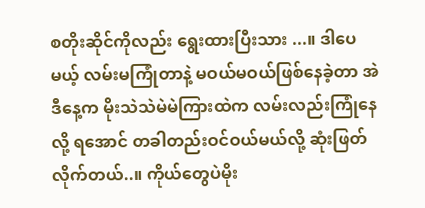စတိုးဆိုင်ကိုလည်း ရွေးထားပြီးသား ...။ ဒါပေမယ့် လမ်းမကြုံတာနဲ့ မဝယ်မဝယ်ဖြစ်နေခဲ့တာ အဲဒီနေ့က မိုးသဲသဲမဲမဲကြားထဲက လမ်းလည်းကြုံနေလို့ ရအောင် တခါတည်းဝင်ဝယ်မယ်လို့ ဆုံးဖြတ်လိုက်တယ်..။ ကိုယ်တွေပဲမိုး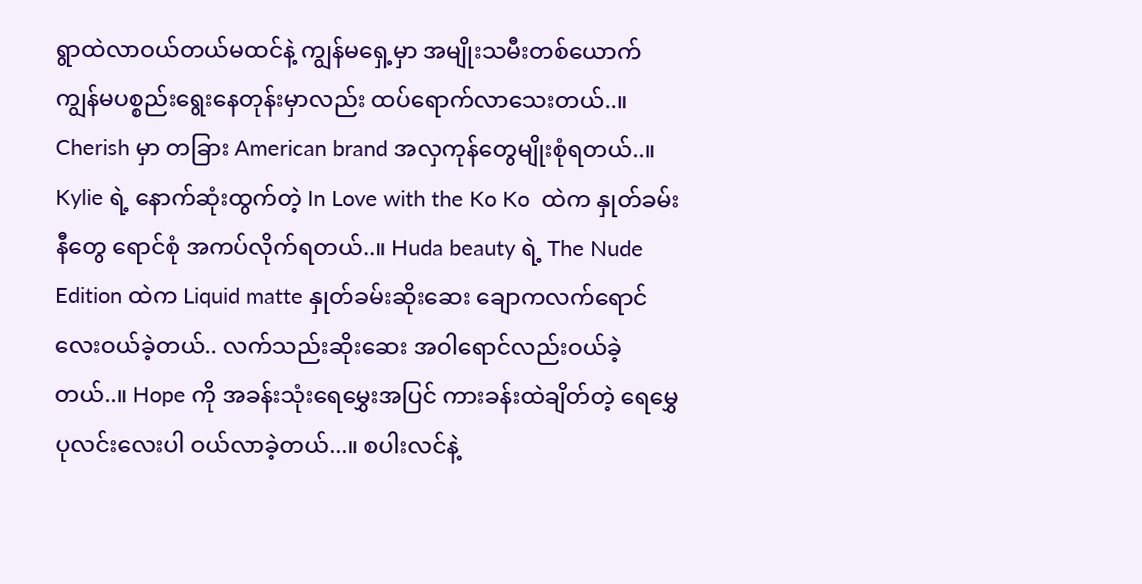ရွာထဲလာဝယ်တယ်မထင်နဲ့ ကျွန်မရှေ့မှာ အမျိုးသမီးတစ်ယောက် ကျွန်မပစ္စည်းရွေးနေတုန်းမှာလည်း ထပ်ရောက်လာသေးတယ်..။ Cherish မှာ တခြား American brand အလှကုန်တွေမျိုးစုံရတယ်..။ Kylie ရဲ့ နောက်ဆုံးထွက်တဲ့ In Love with the Ko Ko  ထဲက နှုတ်ခမ်းနီတွေ ရောင်စုံ အကပ်လိုက်ရတယ်..။ Huda beauty ရဲ့ The Nude Edition ထဲက Liquid matte နှုတ်ခမ်းဆိုးဆေး ချောကလက်ရောင်လေးဝယ်ခဲ့တယ်.. လက်သည်းဆိုးဆေး အဝါရောင်လည်းဝယ်ခဲ့တယ်..။ Hope ကို အခန်းသုံးရေမွှေးအပြင် ကားခန်းထဲချိတ်တဲ့ ရေမွှေပုလင်းလေးပါ ဝယ်လာခဲ့တယ်...။ စပါးလင်နဲ့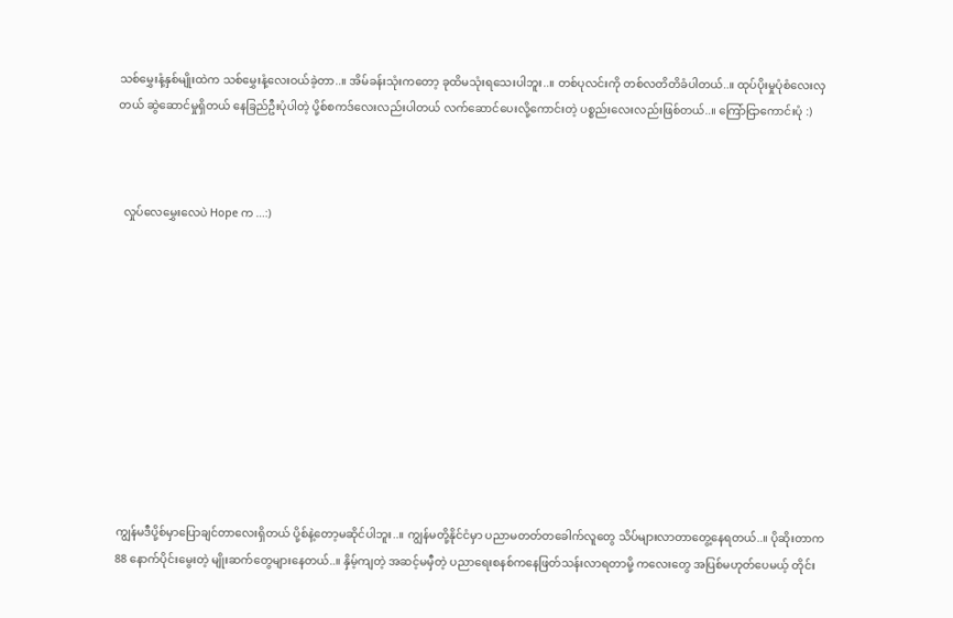သစ်မွှေးနံ့နှစ်မျိုးထဲက သစ်မွှေးနံ့လေးဝယ်ခဲ့တာ..။ အိမ်ခန်းသုံးကတော့ ခုထိမသုံးရသေးပါဘူး..။ တစ်ပုလင်းကို တစ်လတိတိခံပါတယ်..။ ထုပ်ပိုးမှုပုံစံလေးလှတယ် ဆွဲဆောင်မှုရှိတယ် နေခြည်ဦးပုံပါတဲ့ ပို့စ်စကဒ်လေးလည်းပါတယ် လက်ဆောင်ပေးလို့ကောင်းတဲ့ ပစ္စည်းလေးလည်းဖြစ်တယ်..။ ကြော်ငြာကောင်းပုံ :)



  လှုပ်လေမွှေးလေပဲ Hope က ...:)











ကျွန်မဒီပို့စ်မှာပြောချင်တာလေးရှိတယ် ပို့စ်နဲ့တော့မဆိုင်ပါဘူး..။ ကျွန်မတို့နိုင်ငံမှာ ပညာမတတ်တခေါက်လူတွေ သိပ်များလာတာတွေ့နေရတယ်..။ ပိုဆိုးတာက 88 နောက်ပိုင်းမွေးတဲ့ မျိုးဆက်တွေများနေတယ်..။ နှိမ့်ကျတဲ့ အဆင့်မမှီတဲ့ ပညာရေးစနစ်ကနေဖြတ်သန်းလာရတာမို့ ကလေးတွေ အပြစ်မဟုတ်ပေမယ့် တိုင်း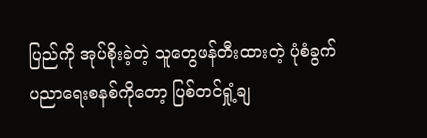ပြည်ကို အုပ်စိုးခဲ့တဲ့ သူတွေဖန်တီးထားတဲ့ ပုံစံခွက်ပညာရေးစနစ်ကိုတော့ ပြစ်တင်ရှုံ့ချ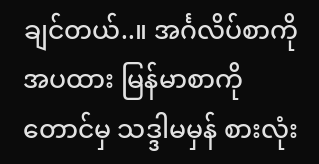ချင်တယ်..။ အင်္ဂလိပ်စာကိုအပထား မြန်မာစာကိုတောင်မှ သဒ္ဒါမမှန် စားလုံး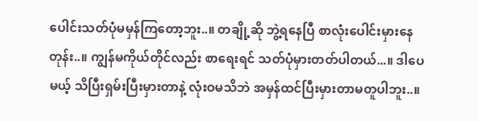ပေါင်းသတ်ပုံမမှန်ကြတော့ဘူး..။ တချို့ဆို ဘွဲ့ရနေပြီ စာလုံးပေါင်းမှားနေတုန်း..။ ကျွန်မကိုယ်တိုင်လည်း စာရေးရင် သတ်ပုံမှားတတ်ပါတယ်...။ ဒါပေမယ့် သိပြီးရှမ်းပြီးမှားတာနဲ့ လုံးဝမသိဘဲ အမှန်ထင်ပြီးမှားတာမတူပါဘူး..။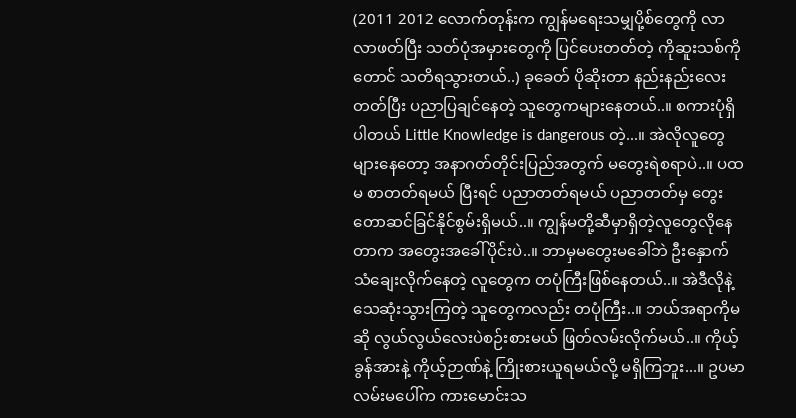(2011 2012 လောက်တုန်းက ကျွန်မရေးသမျှပို့စ်တွေကို လာလာဖတ်ပြီး သတ်ပုံအမှားတွေကို ပြင်ပေးတတ်တဲ့ ကိုဆူးသစ်ကိုတောင် သတိရသွားတယ်..) ခုခေတ် ပိုဆိုးတာ နည်းနည်းလေးတတ်ပြီး ပညာပြချင်နေတဲ့ သူတွေကများနေတယ်..။ စကားပုံရှိပါတယ် Little Knowledge is dangerous တဲ့...။ အဲလိုလူတွေများနေတော့ အနာဂတ်တိုင်းပြည်အတွက် မတွေးရဲစရာပဲ..။ ပထမ စာတတ်ရမယ် ပြီးရင် ပညာတတ်ရမယ် ပညာတတ်မှ တွေးတောဆင်ခြင်နိုင်စွမ်းရှိမယ်..။ ကျွန်မတို့ဆီမှာရှိတဲ့လူတွေလိုနေတာက အတွေးအခေါ်ပိုင်းပဲ..။ ဘာမှမတွေးမခေါ်ဘဲ ဦးနှောက်သံချေးလိုက်နေတဲ့ လူတွေက တပုံကြီးဖြစ်နေတယ်..။ အဲဒီလိုနဲ့ သေဆုံးသွားကြတဲ့ သူတွေကလည်း တပုံကြီး..။ ဘယ်အရာကိုမဆို လွယ်လွယ်လေးပဲစဉ်းစားမယ် ဖြတ်လမ်းလိုက်မယ်..။ ကိုယ့်ခွန်အားနဲ့ ကိုယ့်ဉာဏ်နဲ့ ကြိုးစားယူရမယ်လို့ မရှိကြဘူး...။ ဥပမာ လမ်းမပေါ်က ကားမောင်းသ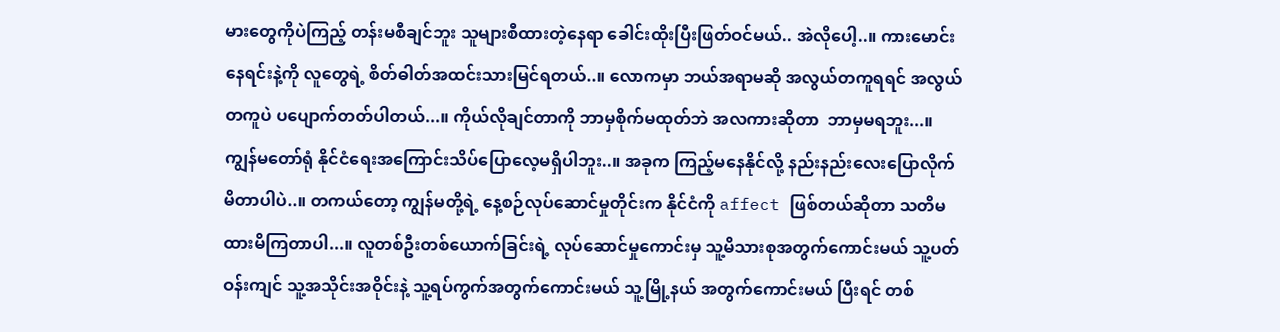မားတွေကိုပဲကြည့် တန်းမစီချင်ဘူး သူများစီထားတဲ့နေရာ ခေါင်းထိုးပြီးဖြတ်ဝင်မယ်.. အဲလိုပေါ့..။ ကားမောင်းနေရင်းနဲ့ကို လူတွေရဲ့ စိတ်ဓါတ်အထင်းသားမြင်ရတယ်..။ လောကမှာ ဘယ်အရာမဆို အလွယ်တကူရရင် အလွယ်တကူပဲ ပပျောက်တတ်ပါတယ်...။ ကိုယ်လိုချင်တာကို ဘာမှစိုက်မထုတ်ဘဲ အလကားဆိုတာ  ဘာမှမရဘူး...။ ကျွန်မတော်ရုံ နိုင်ငံရေးအကြောင်းသိပ်ပြောလေ့မရှိပါဘူး..။ အခုက ကြည့်မနေနိုင်လို့ နည်းနည်းလေးပြောလိုက်မိတာပါပဲ..။ တကယ်တော့ ကျွန်မတို့ရဲ့ နေ့စဉ်လုပ်ဆောင်မှုတိုင်းက နိုင်ငံကို affect ဖြစ်တယ်ဆိုတာ သတိမထားမိကြတာပါ...။ လူတစ်ဦးတစ်ယောက်ခြင်းရဲ့ လုပ်ဆောင်မှုကောင်းမှ သူ့မိသားစုအတွက်ကောင်းမယ် သူ့ပတ်ဝန်းကျင် သူ့အသိုင်းအဝိုင်းနဲ့ သူ့ရပ်ကွက်အတွက်ကောင်းမယ် သူ့မြို့နယ် အတွက်ကောင်းမယ် ပြီးရင် တစ်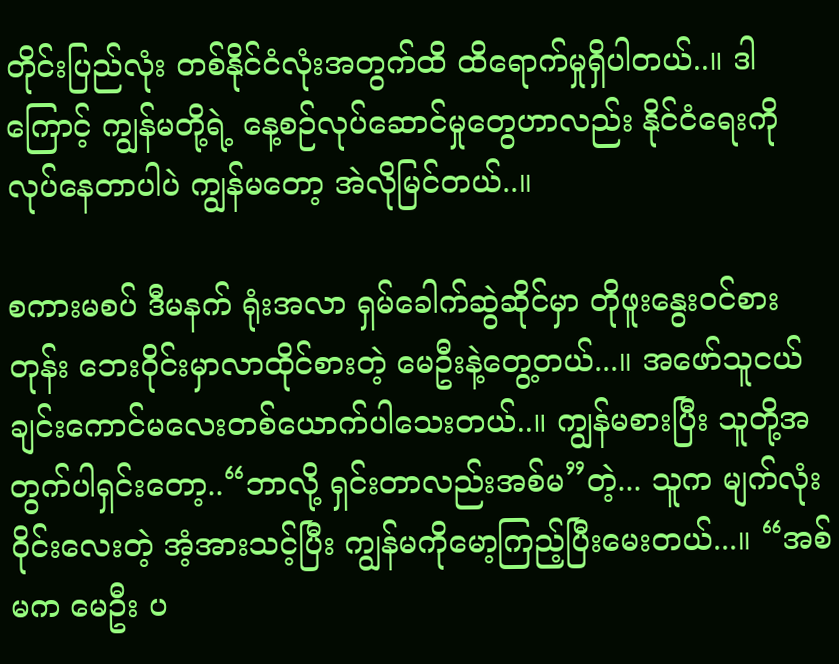တိုင်းပြည်လုံး တစ်နိုင်ငံလုံးအတွက်ထိ ထိရောက်မှုရှိပါတယ်..။ ဒါကြောင့် ကျွန်မတို့ရဲ့ နေ့စဉ်လုပ်ဆောင်မှုတွေဟာလည်း နိုင်ငံရေးကိုလုပ်နေတာပါပဲ ကျွန်မတော့ အဲလိုမြင်တယ်..။

စကားမစပ် ဒီမနက် ရုံးအလာ ရှမ်ခေါက်ဆွဲဆိုင်မှာ တိုဖူးနွေးဝင်စားတုန်း ဘေးဝိုင်းမှာလာထိုင်စားတဲ့ မေဦးနဲ့တွေ့တယ်...။ အဖော်သူငယ်ချင်းကောင်မလေးတစ်ယောက်ပါသေးတယ်..။ ကျွန်မစားပြီး သူတို့အတွက်ပါရှင်းတော့..“ဘာလို့ ရှင်းတာလည်းအစ်မ”တဲ့... သူက မျက်လုံးဝိုင်းလေးတဲ့ အံ့အားသင့်ပြီး ကျွန်မကိုမော့ကြည့်ပြီးမေးတယ်...။ “အစ်မက မေဦး ပ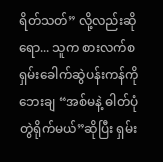ရိတ်သတ်” လို့လည်းဆိုရော... သူက စားလက်စ ရှမ်းခေါက်ဆွဲပန်းကန်ကို ဘေးချ “အစ်မနဲ့ ဓါတ်ပုံတွဲရိုက်မယ်”ဆိုပြီး ရှမ်း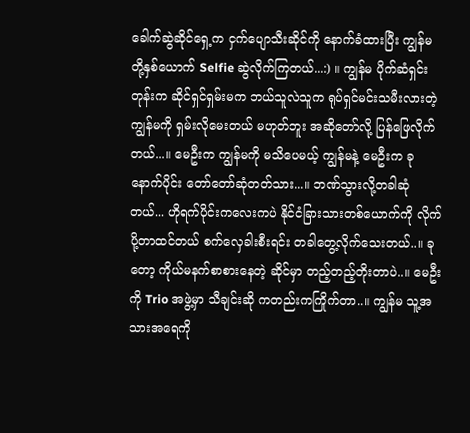ခေါက်ဆွဲဆိုင်ရှေ့က ငှက်ပျောသီးဆိုင်ကို နောက်ခံထားပြီး ကျွန်မတို့နှစ်ယောက် Selfie ဆွဲလိုက်ကြတယ်...:) ။ ကျွန်မ ပိုက်ဆံရှင်းတုန်းက ဆိုင်ရှင်ရှမ်းမက ဘယ်သူလဲသူက ရုပ်ရှင်မင်းသမီးလားတဲ့ ကျွန်မကို ရှမ်းလိုမေးတယ် မဟုတ်ဘူး အဆိုတော်လို့ ပြန်ဖြေလိုက်တယ်...။ မေဦးက ကျွန်မကို မသိပေမယ့် ကျွန်မနဲ့ မေဦးက ခုနောက်ပိုင်း တော်တော်ဆုံတတ်သား...။ ဘဏ်သွားလို့တခါဆုံတယ်... ဟိုရက်ပိုင်းကလေးကပဲ နိုင်ငံခြားသားတစ်ယောက်ကို လိုက်ပို့တာထင်တယ် စက်လှေခါးစီးရင်း တခါတွေ့လိုက်သေးတယ်..။ ခုတော့ ကိုယ်မနက်စာစားနေတဲ့ ဆိုင်မှာ တည့်တည့်တိုးတာပဲ..။ မေဦးကို Trio အဖွဲ့မှာ သီချင်းဆို ကတည်းကကြိုက်တာ..။ ကျွန်မ သူ့အသားအရေကို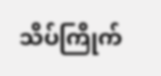သိပ်ကြိုက်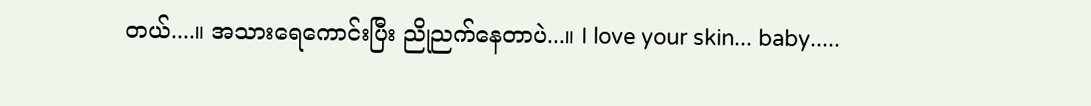တယ်....။ အသားရေကောင်းပြီး ညိုညက်နေတာပဲ...။ I love your skin... baby.....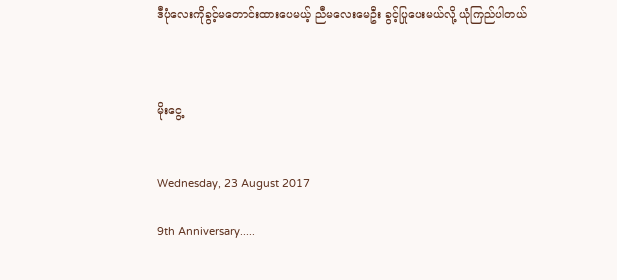ဒီပုံလေးကိုခွင့်မတောင်းထားပေမယ့် ညီမလေးမေဦး ခွင့်ပြုပေးမယ်လို့ ယုံကြည်ပါတယ်



မိုးငွေ့


Wednesday, 23 August 2017

9th Anniversary.....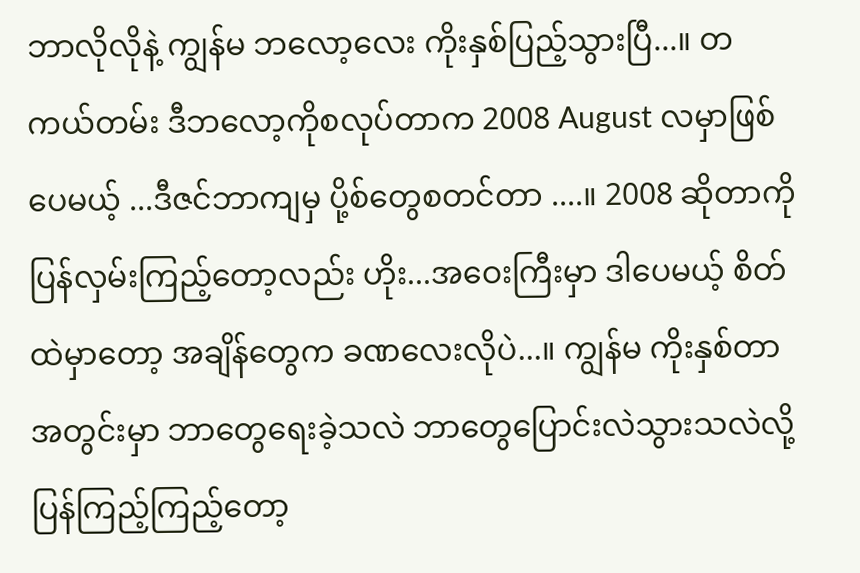ဘာလိုလိုနဲ့ ကျွန်မ ဘလော့လေး ကိုးနှစ်ပြည့်သွားပြီ...။ တကယ်တမ်း ဒီဘလော့ကိုစလုပ်တာက 2008 August လမှာဖြစ်ပေမယ့် ...ဒီဇင်ဘာကျမှ ပို့စ်တွေစတင်တာ ....။ 2008 ဆိုတာကို ပြန်လှမ်းကြည့်တော့လည်း ဟိုး...အဝေးကြီးမှာ ဒါပေမယ့် စိတ်ထဲမှာတော့ အချိန်တွေက ခဏလေးလိုပဲ...။ ကျွန်မ ကိုးနှစ်တာအတွင်းမှာ ဘာတွေရေးခဲ့သလဲ ဘာတွေပြောင်းလဲသွားသလဲလို့ ပြန်ကြည့်ကြည့်တော့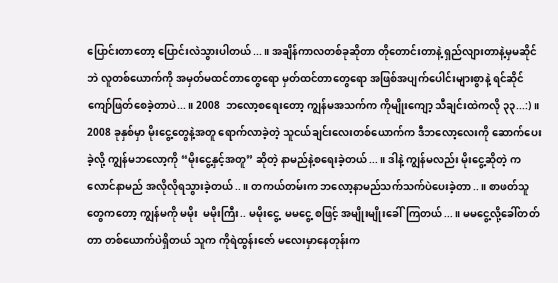ပြောင်းတာတော့ ပြောင်းလဲသွားပါတယ်...။ အချိန်ကာလတစ်ခုဆိုတာ တိုတောင်းတာနဲ့ ရှည်လျားတာနဲ့မှမဆိုင်ဘဲ လူတစ်ယောက်ကို အမှတ်မထင်တာတွေရော မှတ်ထင်တာတွေရော အဖြစ်အပျက်ပေါင်းများစွာနဲ့ ရင်ဆိုင်ကျော်ဖြတ်စေခဲ့တာပဲ...။ 2008  ဘလော့စရေးတော့ ကျွန်မအသက်က ကိုမျိုးကျော့ သီချင်းထဲကလို ၃၃...:) ။ 2008 ခုနှစ်မှာ မိုးငွေ့တွေနဲ့အတူ ရောက်လာခဲ့တဲ့ သူငယ်ချင်းလေးတစ်ယောက်က ဒီဘလော့လေးကို ဆောက်ပေးခဲ့လို့ ကျွန်မဘလော့ကို “မိုးငွေ့နှင့်အတူ” ဆိုတဲ့ နာမည်နဲ့စရေးခဲ့တယ်...။ ဒါနဲ့ ကျွန်မလည်း မိုးငွေ့ဆိုတဲ့ ကလောင်နာမည် အလိုလိုရသွားခဲ့တယ်..။ တကယ်တမ်းက ဘလော့နာမည်သက်သက်ပဲပေးခဲ့တာ..။ စာဖတ်သူတွေကတော့ ကျွန်မကို မမိုး  မမိုးကြီး.. မမိုးငွေ့  မမငွေ့ စဖြင့် အမျိုးမျိုးခေါ်ကြတယ်...။ မမငွေ့လို့ခေါ်တတ်တာ တစ်ယောက်ပဲရှိတယ် သူက ကိုရဲထွန်းဇော် မလေးမှာနေတုန်းက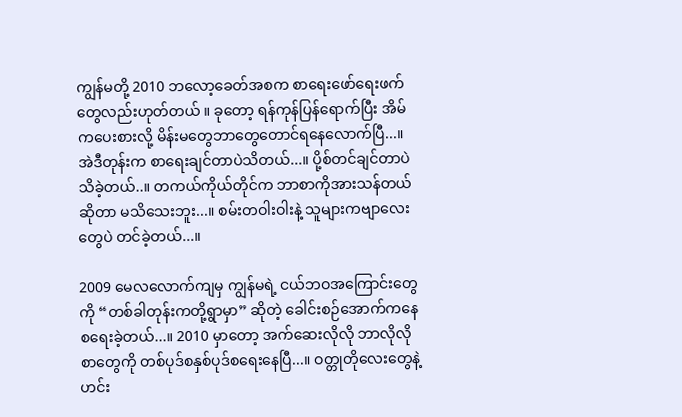ကျွန်မတို့ 2010 ဘလော့ခေတ်အစက စာရေးဖော်ရေးဖက်တွေလည်းဟုတ်တယ် ။ ခုတော့ ရန်ကုန်ပြန်ရောက်ပြီး အိမ်ကပေးစားလို့ မိန်းမတွေဘာတွေတောင်ရနေလောက်ပြီ...။   အဲဒီတုန်းက စာရေးချင်တာပဲသိတယ်...။ ပို့စ်တင်ချင်တာပဲသိခဲ့တယ်..။ တကယ်ကိုယ်တိုင်က ဘာစာကိုအားသန်တယ်ဆိုတာ မသိသေးဘူး...။ စမ်းတဝါးဝါးနဲ့ သူများကဗျာလေးတွေပဲ တင်ခဲ့တယ်...။

2009 မေလလောက်ကျမှ ကျွန်မရဲ့ ငယ်ဘဝအကြောင်းတွေကို “တစ်ခါတုန်းကတို့ရွာမှာ” ဆိုတဲ့ ခေါင်းစဉ်အောက်ကနေစရေးခဲ့တယ်...။ 2010 မှာတော့ အက်ဆေးလိုလို ဘာလိုလိုစာတွေကို တစ်ပုဒ်စနှစ်ပုဒ်စရေးနေပြီ...။ ဝတ္တုတိုလေးတွေနဲ့ ဟင်း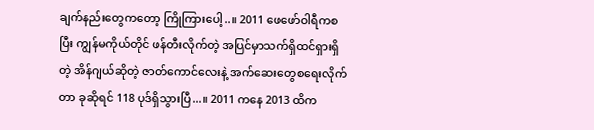ချက်နည်းတွေကတော့ ကြိုကြားပေါ့..။ 2011 ဖေဖော်ဝါရီကစပြီး ကျွန်မကိုယ်တိုင် ဖန်တီးလိုက်တဲ့ အပြင်မှာသက်ရှိထင်ရှားရှိတဲ့ အိန်ဂျယ်ဆိုတဲ့ ဇာတ်ကောင်လေးနဲ့ အက်ဆေးတွေစရေးလိုက်တာ ခုဆိုရင် 118 ပုဒ်ရှိသွားပြီ...။ 2011 ကနေ 2013 ထိက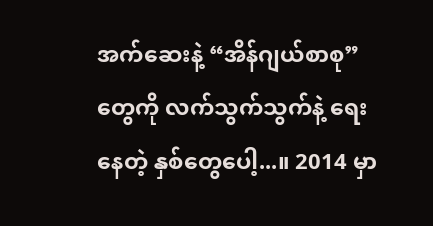အက်ဆေးနဲ့ “အိန်ဂျယ်စာစု”တွေကို လက်သွက်သွက်နဲ့ ရေးနေတဲ့ နှစ်တွေပေါ့...။ 2014 မှာ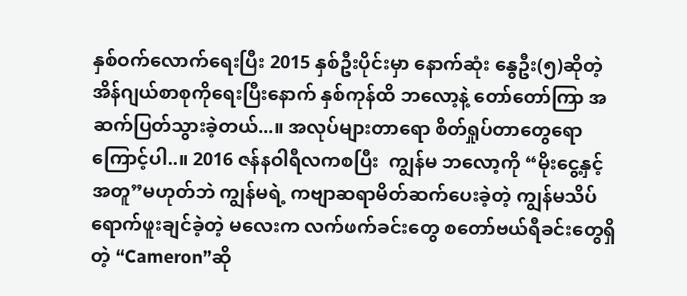နှစ်ဝက်လောက်ရေးပြီး 2015 နှစ်ဦးပိုင်းမှာ နောက်ဆုံး နွေဦး(၅)ဆိုတဲ့ အိန်ဂျယ်စာစုကိုရေးပြီးနောက် နှစ်ကုန်ထိ ဘလော့နဲ့ တော်တော်ကြာ အဆက်ပြတ်သွားခဲ့တယ်...။ အလုပ်များတာရော စိတ်ရှုပ်တာတွေရောကြောင့်ပါ..။ 2016 ဇန်နဝါရီလကစပြီး  ကျွန်မ ဘလော့ကို “မိုးငွေ့နှင့်အတူ”မဟုတ်ဘဲ ကျွန်မရဲ့ ကဗျာဆရာမိတ်ဆက်ပေးခဲ့တဲ့ ကျွန်မသိပ်ရောက်ဖူးချင်ခဲ့တဲ့ မလေးက လက်ဖက်ခင်းတွေ စတော်ဗယ်ရီခင်းတွေရှိတဲ့ “Cameron”ဆို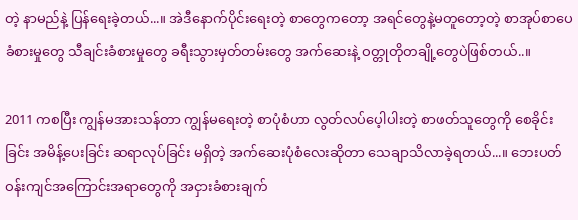တဲ့ နာမည်နဲ့ ပြန်ရေးခဲ့တယ်...။ အဲဒီနောက်ပိုင်းရေးတဲ့ စာတွေကတော့ အရင်တွေနဲ့မတူတော့တဲ့ စာအုပ်စာပေခံစားမှုတွေ သီချင်းခံစားမှုတွေ ခရီးသွားမှတ်တမ်းတွေ အက်ဆေးနဲ့ ဝတ္တုတိုတချို့တွေပဲဖြစ်တယ်..။

2011 ကစပြီး ကျွန်မအားသန်တာ ကျွန်မရေးတဲ့ စာပုံစံဟာ လွတ်လပ်ပေ့ါပါးတဲ့ စာဖတ်သူတွေကို စေခိုင်းခြင်း အမိန့်ပေးခြင်း ဆရာလုပ်ခြင်း မရှိတဲ့ အက်ဆေးပုံစံလေးဆိုတာ သေချာသိလာခဲ့ရတယ်...။ ဘေးပတ်ဝန်းကျင်အကြောင်းအရာတွေကို အငှားခံစားချက်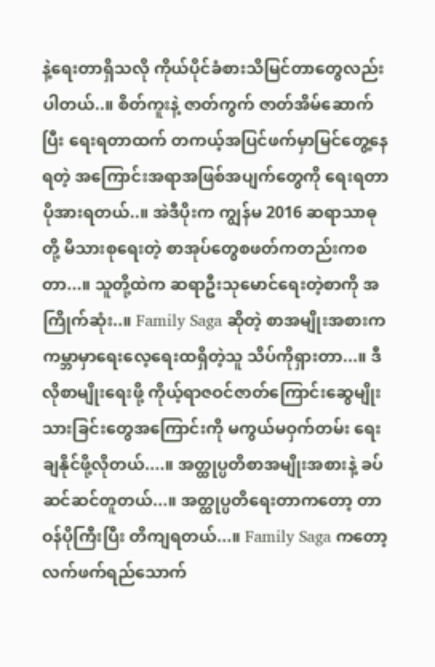နဲ့ရေးတာရှိသလို ကိုယ်ပိုင်ခံစားသိမြင်တာတွေလည်း ပါတယ်..။ စိတ်ကူးနဲ့ ဇာတ်ကွက် ဇာတ်အိမ်ဆောက်ပြီး ရေးရတာထက် တကယ့်အပြင်ဖက်မှာမြင်တွေ့နေရတဲ့ အကြောင်းအရာအဖြစ်အပျက်တွေကို ရေးရတာ ပိုအားရတယ်..။ အဲဒီပိုးက ကျွန်မ 2016 ဆရာသာဓုတို့ မိသားစုရေးတဲ့ စာအုပ်တွေစဖတ်ကတည်းကစတာ...။ သူတို့ထဲက ဆရာဦးသုမောင်ရေးတဲ့စာကို အကြိုက်ဆုံး..။ Family Saga ဆိုတဲ့ စာအမျိုးအစားက ကမ္ဘာမှာရေးလေ့ရေးထရှိတဲ့သူ သိပ်ကိုရှားတာ...။ ဒီလိုစာမျိုးရေးဖို့ ကိုယ့်ရာဇဝင်ဇာတ်ကြောင်းဆွေမျိုးသားခြင်းတွေအကြောင်းကို မကွယ်မဝှက်တမ်း ရေးချနိုင်ဖို့လိုတယ်....။ အတ္ထုပ္ပတိစာအမျိုးအစားနဲ့ ခပ်ဆင်ဆင်တူတယ်...။ အတ္ထုပ္ပတိရေးတာကတော့ တာဝန်ပိုကြီးပြီး တိကျရတယ်...။ Family Saga ကတော့ လက်ဖက်ရည်သောက်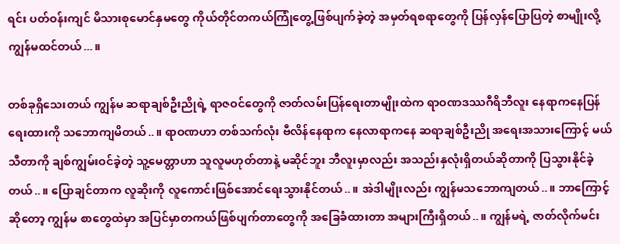ရင်း ပတ်ဝန်းကျင် မိသားစုမောင်နှမတွေ ကိုယ်တိုင်တကယ်ကြုံတွေ့ဖြစ်ပျက်ခဲ့တဲ့ အမှတ်ရစရာတွေကို ပြန်လှန်ပြောပြတဲ့ စာမျိုးလို့ ကျွန်မထင်တယ်...။

တစ်ခုရှိသေးတယ် ကျွန်မ ဆရာချစ်ဦးညိုရဲ့ ရာဇဝင်တွေကို ဇာတ်လမ်းပြန်ရေးတာမျိုးထဲက ရာဝဏဒဿဂီရိဘီလူး နေရာကနေပြန်ရေးထားကို သဘောကျမိတယ်..။ ရာဝဏဟာ တစ်သက်လုံး ဗီလိန်နေရာက နေလာရာကနေ ဆရာချစ်ဦးညို အရေးအသားကြောင့် မယ်သီတာကို ချစ်ကျွမ်းဝင်ခဲ့တဲ့ သူ့မေတ္တာဟာ သူလူမဟုတ်တာနဲ့ မဆိုင်ဘူး ဘီလူးမှာလည်း အသည်းနှလုံးရှိတယ်ဆိုတာကို ပြသွားနိုင်ခဲ့တယ်..။ ပြောချင်တာက လူဆိုးကို လူကောင်းဖြစ်အောင်ရေးသွားနိုင်တယ်..။ အဲဒါမျိုးလည်း ကျွန်မသဘောကျတယ်..။ ဘာကြောင့်ဆိုတော့ ကျွန်မ စာတွေထဲမှာ အပြင်မှာတကယ်ဖြစ်ပျက်တာတွေကို အခြေခံထားတာ အများကြီးရှိတယ်..။ ကျွန်မရဲ့ ဇာတ်လိုက်မင်း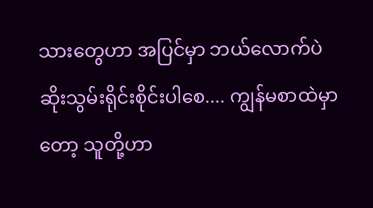သားတွေဟာ အပြင်မှာ ဘယ်လောက်ပဲ ဆိုးသွမ်းရိုင်းစိုင်းပါစေ.... ကျွန်မစာထဲမှာတော့ သူတို့ဟာ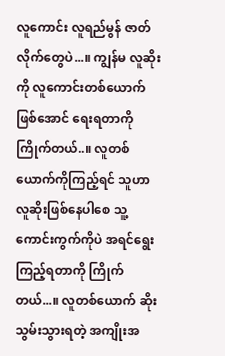လူကောင်း လူရည်မွန် ဇာတ်လိုက်တွေပဲ...။ ကျွန်မ လူဆိုးကို လူကောင်းတစ်ယောက်ဖြစ်အောင် ရေးရတာကို ကြိုက်တယ်..။ လူတစ်ယောက်ကိုကြည့်ရင် သူဟာ လူဆိုးဖြစ်နေပါစေ သူ့ကောင်းကွက်ကိုပဲ အရင်ရွေးကြည့်ရတာကို ကြိုက်တယ်...။ လူတစ်ယောက် ဆိုးသွမ်းသွားရတဲ့ အကျိုးအ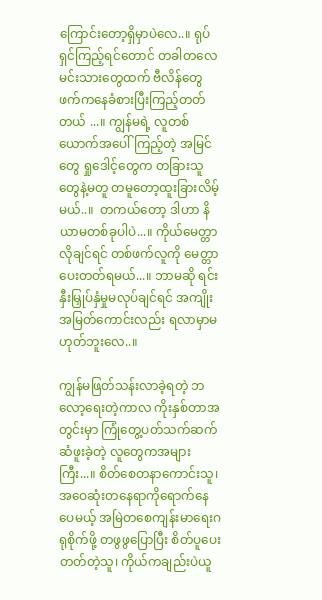ကြောင်းတော့ရှိမှာပဲလေ..။ ရုပ်ရှင်ကြည့်ရင်တောင် တခါတလေ မင်းသားတွေထက် ဗီလိန်တွေဖက်ကနေခံစားပြီးကြည့်တတ်တယ် ...။ ကျွန်မရဲ့ လူတစ်ယောက်အပေါ်ကြည့်တဲ့ အမြင်တွေ ရှုဒေါင့်တွေက တခြားသူတွေနဲ့မတူ တမူတော့ထူးခြားလိမ့်မယ်..။  တကယ်တော့ ဒါဟာ နိယာမတစ်ခုပါပဲ...။ ကိုယ်မေတ္တာလိုချင်ရင် တစ်ဖက်လူကို မေတ္တာပေးတတ်ရမယ်...။ ဘာမဆို ရင်းနှီးမြှုပ်နှံမှုမလုပ်ချင်ရင် အကျိုးအမြတ်ကောင်းလည်း ရလာမှာမဟုတ်ဘူးလေ..။

ကျွန်မဖြတ်သန်းလာခဲ့ရတဲ့ ဘလော့ရေးတဲ့ကာလ ကိုးနှစ်တာအတွင်းမှာ ကြုံတွေ့ပတ်သက်ဆက်ဆံဖူးခဲ့တဲ့ လူတွေကအများကြီး...။ စိတ်စေတနာကောင်းသူ၊ အဝေဆုံးတနေရာကိုရောက်နေပေမယ့် အမြဲတစေကျန်းမာရေးဂရုစိုက်ဖို့ တဖွဖွပြောပြီး စိတ်ပူပေးတတ်တဲ့သူ၊ ကိုယ်ကချည်းပဲယူ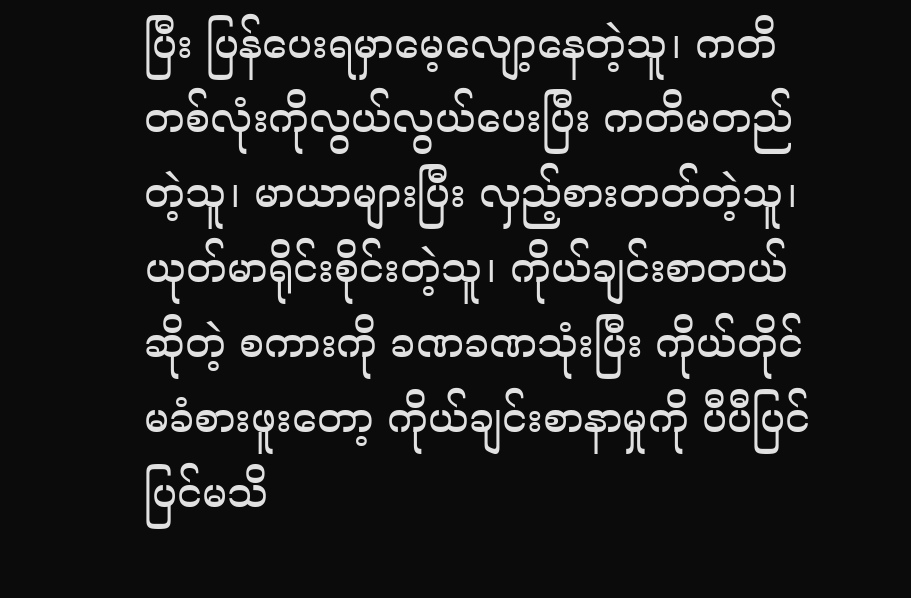ပြီး ပြန်ပေးရမှာမေ့လျော့နေတဲ့သူ၊ ကတိတစ်လုံးကိုလွယ်လွယ်ပေးပြီး ကတိမတည်တဲ့သူ၊ မာယာများပြီး လှည့်စားတတ်တဲ့သူ၊ ယုတ်မာရိုင်းစိုင်းတဲ့သူ၊ ကိုယ်ချင်းစာတယ်ဆိုတဲ့ စကားကို ခဏခဏသုံးပြီး ကိုယ်တိုင်မခံစားဖူးတော့ ကိုယ်ချင်းစာနာမှုကို ပီပီပြင်ပြင်မသိ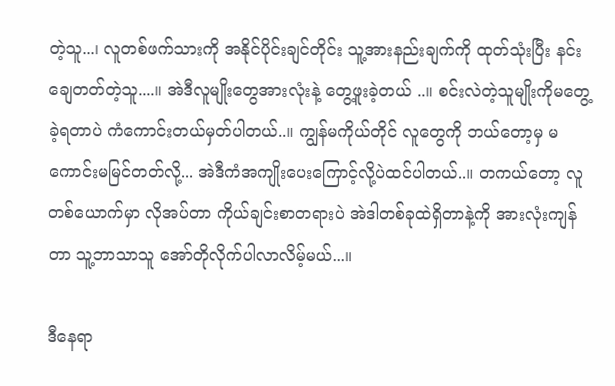တဲ့သူ...၊ လူတစ်ဖက်သားကို အနိုင်ပိုင်းချင်တိုင်း သူ့အားနည်းချက်ကို ထုတ်သုံးပြီး နင်းချေတတ်တဲ့သူ....။ အဲဒီလူမျိုးတွေအားလုံးနဲ့ တွေ့ဖူးခဲ့တယ် ..။ စင်းလဲတဲ့သူမျိုးကိုမတွေ့ခဲ့ရတာပဲ ကံကောင်းတယ်မှတ်ပါတယ်..။ ကျွန်မကိုယ်တိုင် လူတွေကို ဘယ်တော့မှ မကောင်းမမြင်တတ်လို့... အဲဒီကံအကျိုးပေးကြောင့်လို့ပဲထင်ပါတယ်..။ တကယ်တော့ လူတစ်ယောက်မှာ လိုအပ်တာ ကိုယ်ချင်းစာတရားပဲ အဲဒါတစ်ခုထဲရှိတာနဲ့ကို အားလုံးကျန်တာ သူ့ဘာသာသူ အော်တိုလိုက်ပါလာလိမ့်မယ်...။

ဒီနေရာ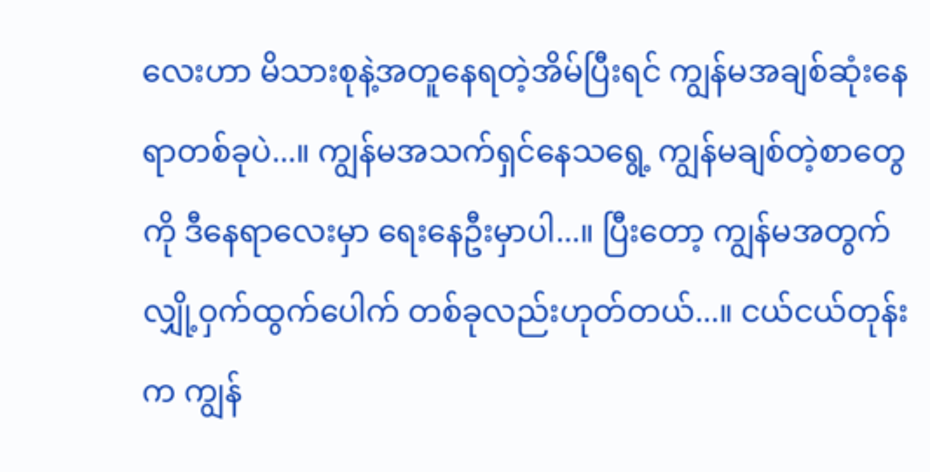လေးဟာ မိသားစုနဲ့အတူနေရတဲ့အိမ်ပြီးရင် ကျွန်မအချစ်ဆုံးနေရာတစ်ခုပဲ...။ ကျွန်မအသက်ရှင်နေသရွေ့ ကျွန်မချစ်တဲ့စာတွေကို ဒီနေရာလေးမှာ ရေးနေဦးမှာပါ...။ ပြီးတော့ ကျွန်မအတွက် လျှို့ဝှက်ထွက်ပေါက် တစ်ခုလည်းဟုတ်တယ်...။ ငယ်ငယ်တုန်းက ကျွန်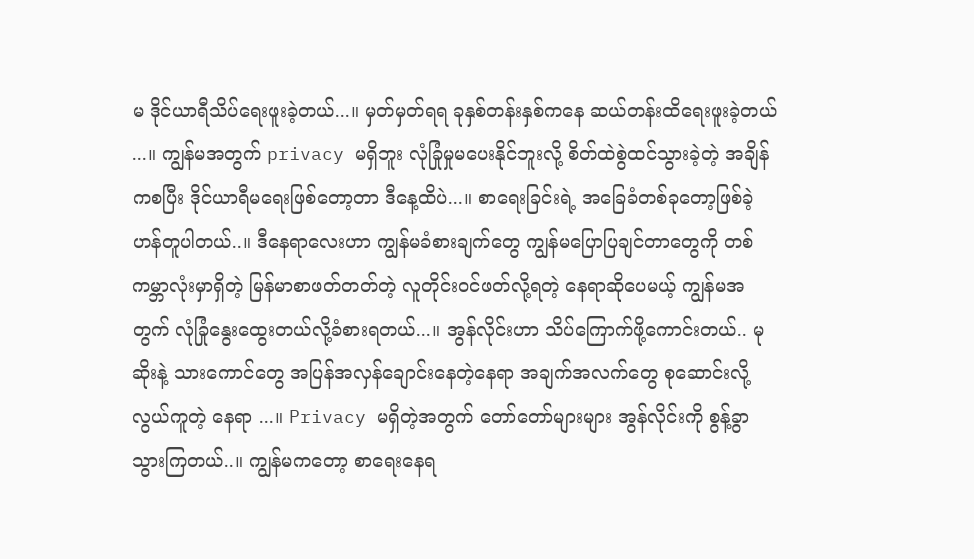မ ဒိုင်ယာရီသိပ်ရေးဖူးခဲ့တယ်...။ မှတ်မှတ်ရရ ခုနှစ်တန်းနှစ်ကနေ ဆယ်တန်းထိရေးဖူးခဲ့တယ် ...။ ကျွန်မအတွက် privacy မရှိဘူး လုံခြုံမှုမပေးနိုင်ဘူးလို့ စိတ်ထဲစွဲထင်သွားခဲ့တဲ့ အချိန်ကစပြီး ဒိုင်ယာရီမရေးဖြစ်တော့တာ ဒီနေ့ထိပဲ...။ စာရေးခြင်းရဲ့ အခြေခံတစ်ခုတော့ဖြစ်ခဲ့ဟန်တူပါတယ်..။ ဒီနေရာလေးဟာ ကျွန်မခံစားချက်တွေ ကျွန်မပြောပြချင်တာတွေကို တစ်ကမ္ဘာလုံးမှာရှိတဲ့ မြန်မာစာဖတ်တတ်တဲ့ လူတိုင်းဝင်ဖတ်လို့ရတဲ့ နေရာဆိုပေမယ့် ကျွန်မအတွက် လုံခြုံနွေးထွေးတယ်လို့ခံစားရတယ်...။ အွန်လိုင်းဟာ သိပ်ကြောက်ဖို့ကောင်းတယ်.. မုဆိုးနဲ့ သားကောင်တွေ အပြန်အလှန်ချောင်းနေတဲ့နေရာ အချက်အလက်တွေ စုဆောင်းလို့လွယ်ကူတဲ့ နေရာ ...။ Privacy မရှိတဲ့အတွက် တော်တော်များများ အွန်လိုင်းကို စွန့်ခွာသွားကြတယ်..။ ကျွန်မကတော့ စာရေးနေရ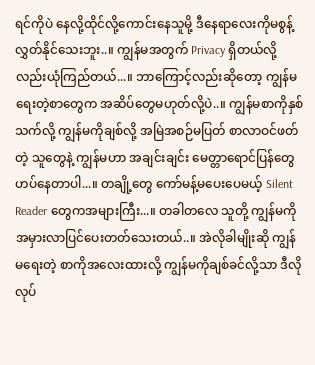ရင်ကိုပဲ နေလို့ထိုင်လို့ကောင်းနေသူမို့ ဒီနေရာလေးကိုမစွန့်လွှတ်နိုင်သေးဘူး..။ ကျွန်မအတွက် Privacy ရှိတယ်လို့လည်းယုံကြည်တယ်...။ ဘာကြောင့်လည်းဆိုတော့ ကျွန်မရေးတဲ့စာတွေက အဆိပ်တွေမဟုတ်လို့ပဲ..။ ကျွန်မစာကိုနှစ်သက်လို့ ကျွန်မကိုချစ်လို့ အမြဲအစဉ်မပြတ် စာလာဝင်ဖတ်တဲ့ သူတွေနဲ့ ကျွန်မဟာ အချင်းချင်း မေတ္တာရောင်ပြန်တွေ ဟပ်နေတာပါ...။ တချို့တွေ ကော်မန့်မပေးပေမယ့် Silent Reader တွေကအများကြီး...။ တခါတလေ သူတို့ ကျွန်မကို အမှားလာပြင်ပေးတတ်သေးတယ်..။ အဲလိုခါမျိုးဆို ကျွန်မရေးတဲ့ စာကိုအလေးထားလို့ ကျွန်မကိုချစ်ခင်လို့သာ ဒီလိုလုပ်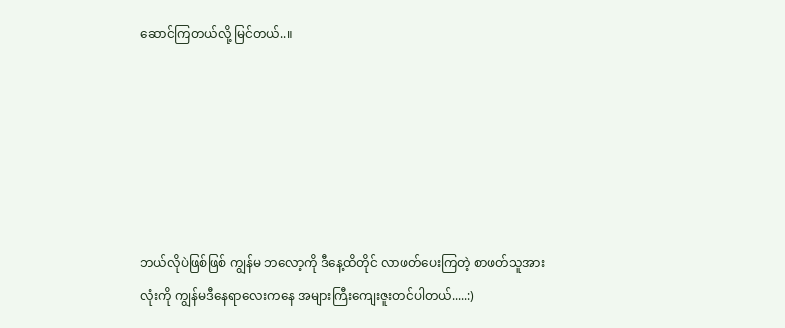ဆောင်ကြတယ်လို့ မြင်တယ်..။






ဘယ်လိုပဲဖြစ်ဖြစ် ကျွန်မ ဘလော့ကို ဒီနေ့ထိတိုင် လာဖတ်ပေးကြတဲ့ စာဖတ်သူအားလုံးကို ကျွန်မဒီနေရာလေးကနေ အများကြီးကျေးဇူးတင်ပါတယ်.....:)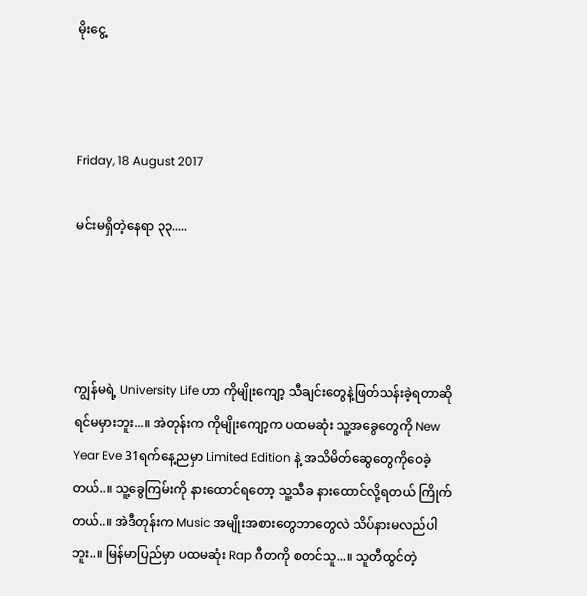မိုးငွေ့



Friday, 18 August 2017

မင်းမရှိတဲ့နေရာ ၃၃.....




ကျွန်မရဲ့ University Life ဟာ ကိုမျိုးကျော့ သီချင်းတွေနဲ့ဖြတ်သန်းခဲ့ရတာဆိုရင်မမှားဘူး...။ အဲတုန်းက ကိုမျိုးကျော့က ပထမဆုံး သူ့အခွေတွေကို New Year Eve 31ရက်နေ့ညမှာ Limited Edition နဲ့ အသိမိတ်ဆွေတွေကိုဝေခဲ့တယ်..။ သူ့ခွေကြမ်းကို နားထောင်ရတော့ သူ့သီခ နားထောင်လို့ရတယ် ကြိုက်တယ်..။ အဲဒီတုန်းက Music အမျိုးအစားတွေဘာတွေလဲ သိပ်နားမလည်ပါဘူး..။ မြန်မာပြည်မှာ ပထမဆုံး Rap ဂီတကို စတင်သူ...။ သူတီထွင်တဲ့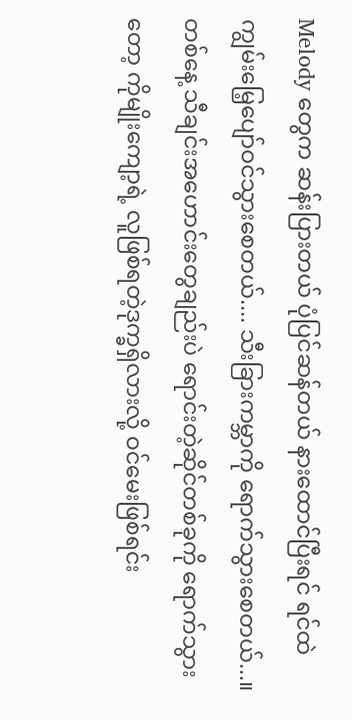Melody တွေက ဆန်းပြားတယ် ပုံပြင်ဆန်တယ် နားထောင်ပြီးရင် ရင်ထဲ ကျွမ်းမြေ့ပျော်ဝင်သွားစေတယ်.... သီးခြားကမ္ဘာကို ရောက်သွားစေတယ်...။ တစ်နေ့ သီချင်းအဟောင်းတွေချည်းပဲ ရောင်းတဲ့ဆိုင်တစ်ခုကို ရောက်သွားတော့ ကိုမျိုးကျော့ရဲ့ လူဖြစ်ရတဲ့ဒုက္ခရှိလားလို့ ဝင်မေးဖြစ်ရင်း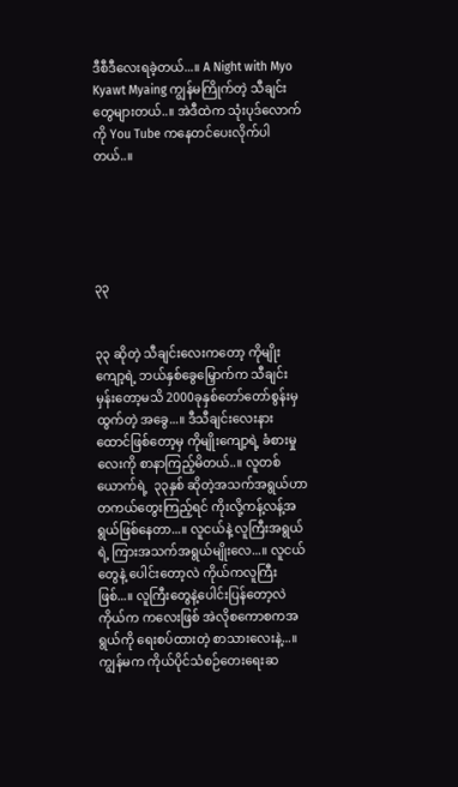ဒီစီဒီလေးရခဲ့တယ်...။ A Night with Myo Kyawt Myaing ကျွန်မကြိုက်တဲ့ သီချင်းတွေများတယ်..။ အဲဒီထဲက သုံးပုဒ်လောက်ကို You Tube ကနေတင်ပေးလိုက်ပါတယ်..။





၃၃


၃၃ ဆိုတဲ့ သီချင်းလေးကတော့ ကိုမျိုးကျော့ရဲ့ ဘယ်နှစ်ခွေမြှောက်က သီချင်းမှန်းတော့မသိ 2000ခုနှစ်တော်တော်စွန်းမှ ထွက်တဲ့ အခွေ...။ ဒီသီချင်းလေးနားထောင်ဖြစ်တော့မှ ကိုမျိုးကျော့ရဲ့ ခံစားမှုလေးကို စာနာကြည့်မိတယ်..။ လူတစ်ယောက်ရဲ့  ၃၃နှစ် ဆိုတဲ့အသက်အရွယ်ဟာ တကယ်တွေးကြည့်ရင် ကိုးလို့ကန့်လန့်အရွယ်ဖြစ်နေတာ...။ လူငယ်နဲ့ လူကြီးအရွယ်ရဲ့ ကြားအသက်အရွယ်မျိုးလေ...။ လူငယ်တွေနဲ့ ပေါင်းတော့လဲ ကိုယ်ကလူကြီးဖြစ်...။ လူကြီးတွေနဲ့ပေါင်းပြန်တော့လဲ ကိုယ်က ကလေးဖြစ် အဲလိုစကောစကအရွယ်ကို ရေးစပ်ထားတဲ့ စာသားလေးနဲ့...။ ကျွန်မက ကိုယ်ပိုင်သံစဉ်တေးရေးဆ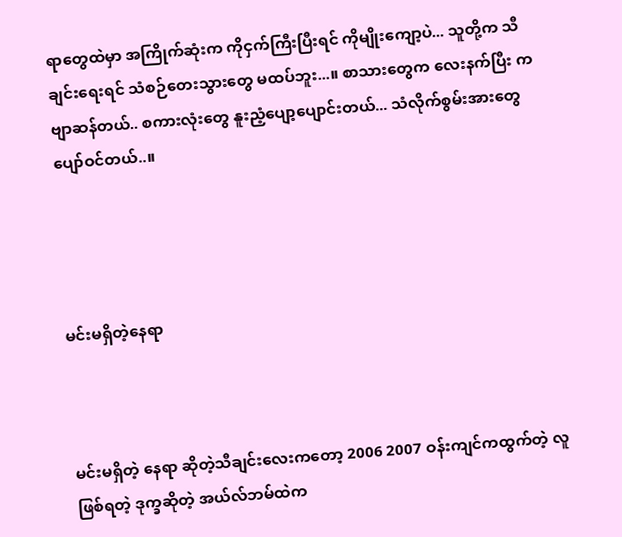ရာတွေထဲမှာ အကြိုက်ဆုံးက ကိုငှက်ကြီးပြီးရင် ကိုမျိုးကျော့ပဲ... သူတို့က သီချင်းရေးရင် သံစဉ်တေးသွားတွေ မထပ်ဘူး...။ စာသားတွေက လေးနက်ပြီး ကဗျာဆန်တယ်.. စကားလုံးတွေ နူးညံ့ပျော့ပျောင်းတယ်... သံလိုက်စွမ်းအားတွေပျော်ဝင်တယ်..။




မင်းမရှိတဲ့နေရာ



မင်းမရှိတဲ့ နေရာ ဆိုတဲ့သီချင်းလေးကတော့ 2006 2007 ဝန်းကျင်ကထွက်တဲ့ လူဖြစ်ရတဲ့ ဒုက္ခဆိုတဲ့ အယ်လ်ဘမ်ထဲက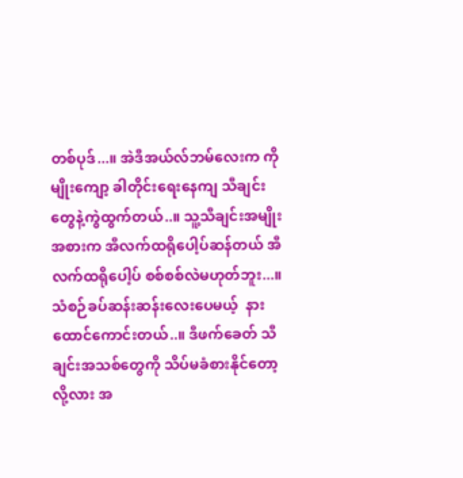တစ်ပုဒ်...။ အဲဒီအယ်လ်ဘမ်လေးက ကိုမျိုးကျော့ ခါတိုင်းရေးနေကျ သီချင်းတွေနဲ့ကွဲထွက်တယ်..။ သူ့သီချင်းအမျိုးအစားက အီလက်ထရိုပေါ့ပ်ဆန်တယ် အီလက်ထရိုပေါ့ပ် စစ်စစ်လဲမဟုတ်ဘူး...။ သံစဉ်ခပ်ဆန်းဆန်းလေးပေမယ့်  နားထောင်ကောင်းတယ်..။ ဒီဖက်ခေတ် သီချင်းအသစ်တွေကို သိပ်မခံစားနိုင်တော့လို့လား အ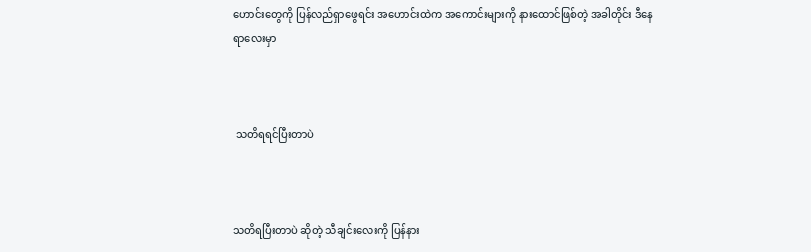ဟောင်းတွေကို ပြန်လည်ရှာဖွေရင်း အဟောင်းထဲက အကောင်းများကို နားထောင်ဖြစ်တဲ့ အခါတိုင်း ဒီနေရာလေးမှာ



 သတိရရင်ပြီးတာပဲ



သတိရပြီးတာပဲ ဆိုတဲ့ သီချင်းလေးကို ပြန်နား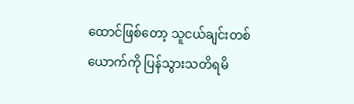ထောင်ဖြစ်တော့ သူငယ်ချင်းတစ်ယောက်ကို ပြန်သွားသတိရမိ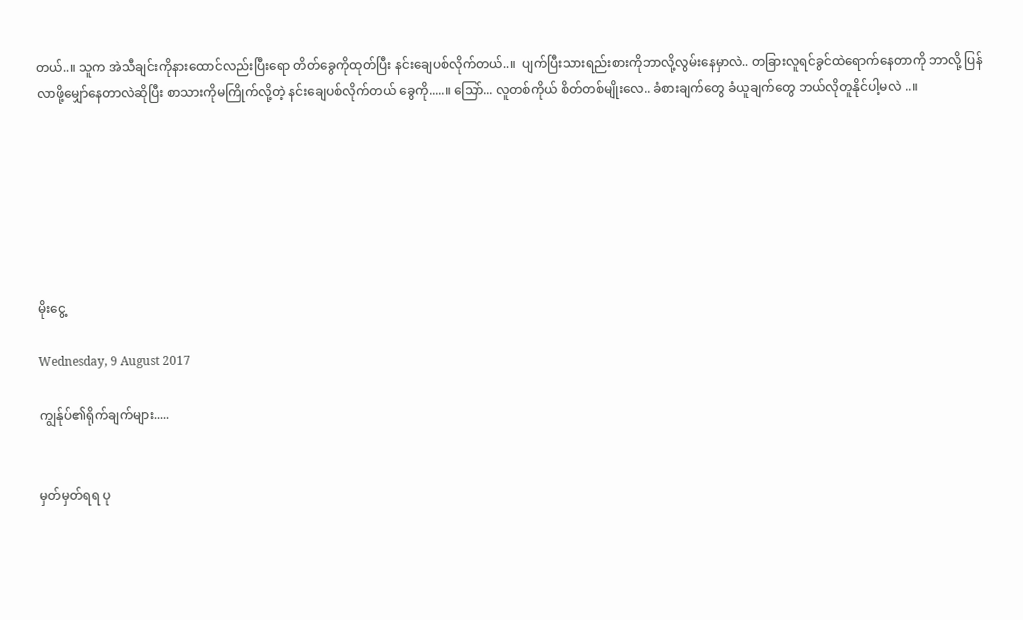တယ်..။ သူက အဲသီချင်းကိုနားထောင်လည်းပြီးရော တိတ်ခွေကိုထုတ်ပြီး နင်းချေပစ်လိုက်တယ်..။  ပျက်ပြီးသားရည်းစားကိုဘာလို့လွမ်းနေမှာလဲ.. တခြားလူရင်ခွင်ထဲရောက်နေတာကို ဘာလို့ ပြန်လာဖို့မျှော်နေတာလဲဆိုပြီး စာသားကိုမကြိုက်လို့တဲ့ နင်းချေပစ်လိုက်တယ် ခွေကို.....။ သြော်... လူတစ်ကိုယ် စိတ်တစ်မျိုးလေ.. ခံစားချက်တွေ ခံယူချက်တွေ ဘယ်လိုတူနိုင်ပါ့မလဲ ..။







မိုးငွေ့

Wednesday, 9 August 2017

ကျွန်ုပ်၏ရိုက်ချက်များ.....


မှတ်မှတ်ရရ ပု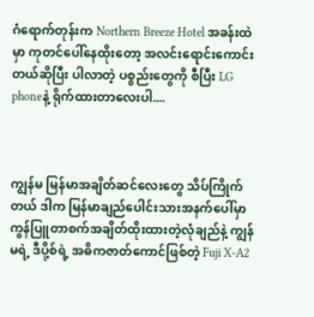ဂံရောက်တုန်းက Northern Breeze Hotel အခန်းထဲမှာ ကုတင်ပေါ်နေထိုးတော့ အလင်းရောင်းကောင်းတယ်ဆိုပြီး ပါလာတဲ့ ပစ္စည်းတွေကို စီပြီး LG phoneနဲ့ ရိုက်ထားတာလေးပါ....



ကျွန်မ မြန်မာအချိတ်ဆင်လေးတွေ သိပ်ကြိုက်တယ် ဒါက မြန်မာချည်ပေါင်းသားအနက်ပေါ်မှာ ကွန်ပြူတာစက်အချိတ်ထိုးထားတဲ့လုံချည်နဲ့ ကျွန်မရဲ့ ဒီပို့စ်ရဲ့ အဓိကဇာတ်ကောင်ဖြစ်တဲ့ Fuji X-A2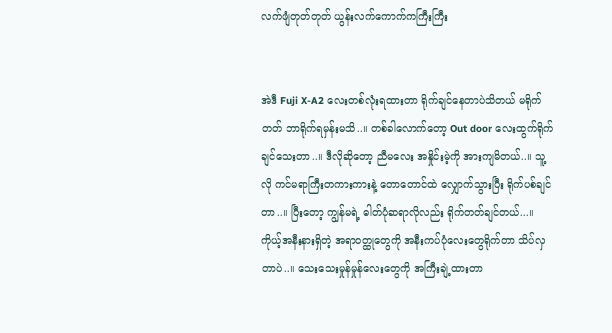လက်ဖျံတုတ်တုတ် ယွန်းလက်ကောက်ကကြီးကြီး


အဲဒီ Fuji X-A2 လေးတစ်လုံးရထားတာ ရိုက်ချင်နေတာပဲသိတယ် မရိုက်တတ် ဘာရိုက်ရမှန်းမသိ..။ တစ်ခါလောက်တော့ Out door လေးထွက်ရိုက်ချင်သေးတာ..။ ဒီလိုဆိုတော့ ညီမလေး အနှိုင်းမဲ့ကို အားကျမိတယ်..။ သူ့လို ကင်မရာကြီးတကားကားနဲ့ တောတောင်ထဲ လျှောက်သွားပြီး ရိုက်ပစ်ချင်တာ..။ ပြီးတော့ ကျွန်မရဲ့ ဓါတ်ပုံဆရာလိုလည်း ရိုက်တတ်ချင်တယ်...။ ကိုယ့်အနီးနားရှိတဲ့ အရာဝတ္ထုတွေကို အနီးကပ်ပုံလေးတွေရိုက်တာ သိပ်လှတာပဲ..။ သေးသေးမှုန်မှုန်လေးတွေကို အကြီးချဲ့ထားတာ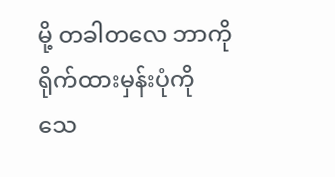မို့ တခါတလေ ဘာကိုရိုက်ထားမှန်းပုံကို သေ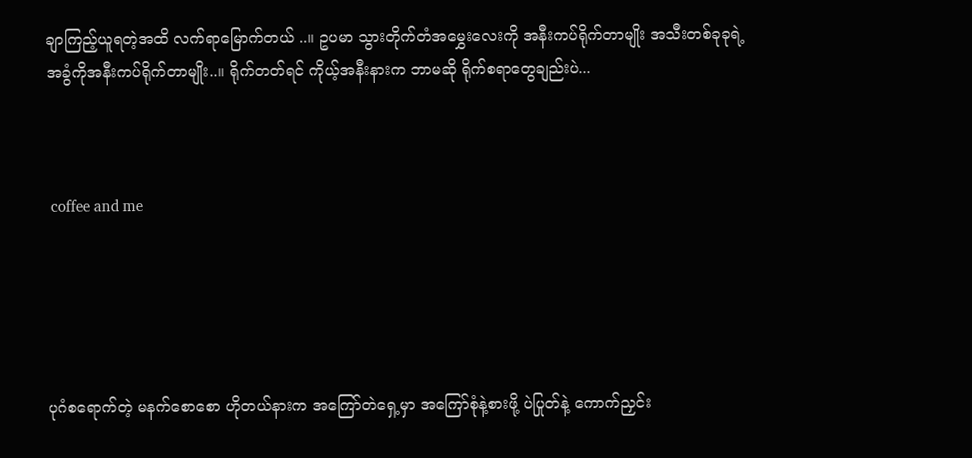ချာကြည့်ယူရတဲ့အထိ လက်ရာမြောက်တယ် ..။ ဥပမာ သွားတိုက်တံအမွှေးလေးကို အနီးကပ်ရိုက်တာမျိုး အသီးတစ်ခုခုရဲ့ အခွံကိုအနီးကပ်ရိုက်တာမျိုး..။ ရိုက်တတ်ရင် ကိုယ့်အနီးနားက ဘာမဆို ရိုက်စရာတွေချည်းပဲ...



 coffee and me





ပုဂံစရောက်တဲ့ မနက်စောစော ဟိုတယ်နားက အကြော်တဲရှေ့မှာ အကြော်စုံနဲ့စားဖို့ ပဲပြုတ်နဲ့ ကောက်ညှင်း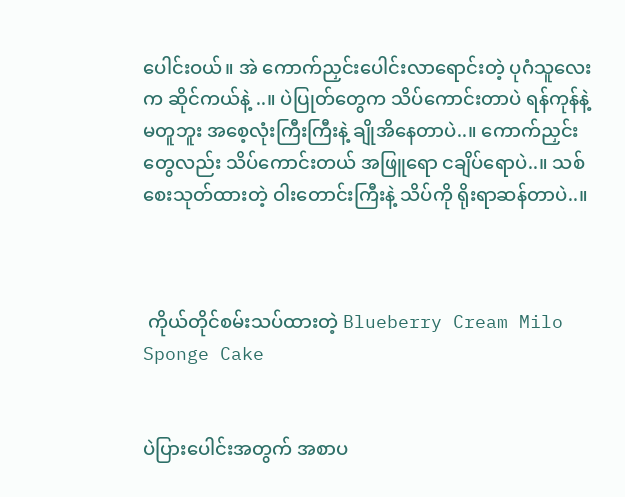ပေါင်းဝယ်။ အဲ ကောက်ညှင်းပေါင်းလာရောင်းတဲ့ ပုဂံသူလေးက ဆိုင်ကယ်နဲ့ ..။ ပဲပြုတ်တွေက သိပ်ကောင်းတာပဲ ရန်ကုန်နဲ့မတူဘူး အစေ့လုံးကြီးကြီးနဲ့ ချိုအိနေတာပဲ..။ ကောက်ညှင်းတွေလည်း သိပ်ကောင်းတယ် အဖြူရော ငချိပ်ရောပဲ..။ သစ်စေးသုတ်ထားတဲ့ ဝါးတောင်းကြီးနဲ့ သိပ်ကို ရိုးရာဆန်တာပဲ..။



 ကိုယ်တိုင်စမ်းသပ်ထားတဲ့ Blueberry Cream Milo Sponge Cake


ပဲပြားပေါင်းအတွက် အစာပ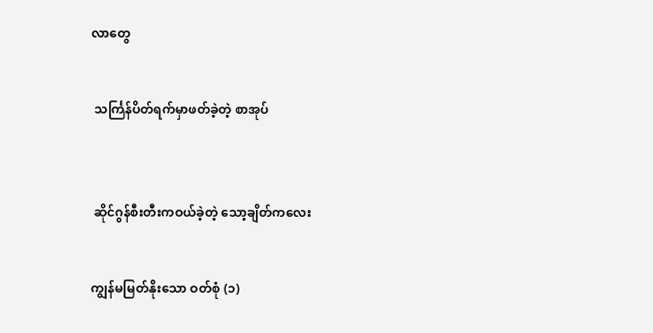လာတွေ


 သင်္ကြန်ပိတ်ရက်မှာဖတ်ခဲ့တဲ့ စာအုပ်



 ဆိုင်ဂွန်စီးတီးကဝယ်ခဲ့တဲ့ သော့ချိတ်ကလေး


ကျွန်မမြတ်နိုးသော ဝတ်စုံ (၁)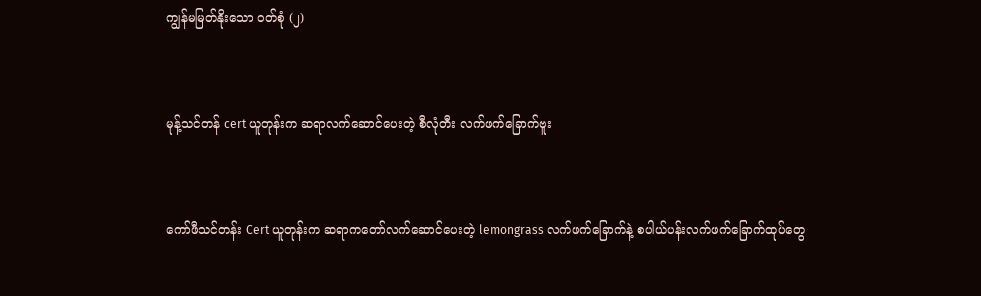ကျွန်မမြတ်နိုးသော ဝတ်စုံ (၂)



မုန့်သင်တန် cert ယူတုန်းက ဆရာလက်ဆောင်ပေးတဲ့ စီလုံတီး လက်ဖက်ခြောက်ဗူး



ကော်ဖီသင်တန်း Cert ယူတုန်းက ဆရာကတော်လက်ဆောင်ပေးတဲ့ lemongrass လက်ဖက်ခြောက်နဲ့ စပါယ်ပန်းလက်ဖက်ခြောက်ထုပ်တွေ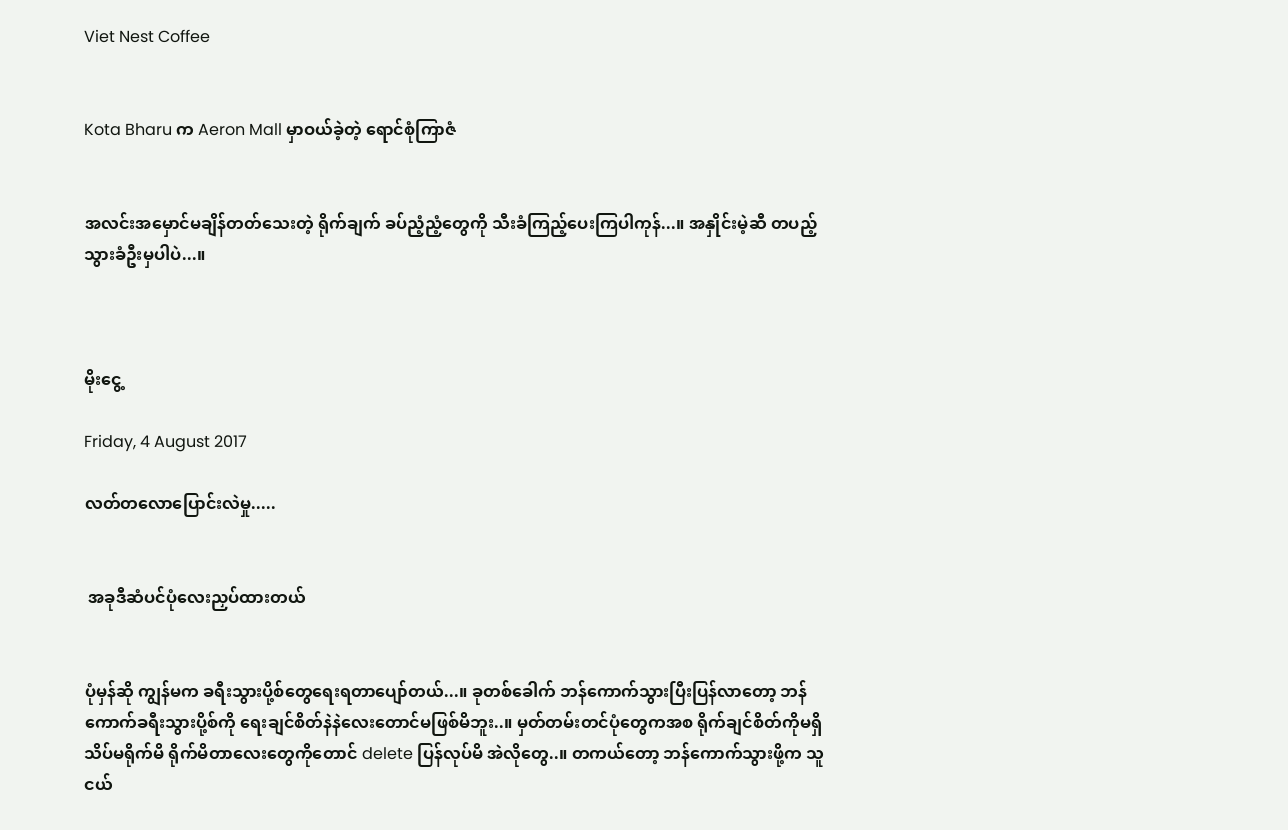Viet Nest Coffee


Kota Bharu က Aeron Mall မှာဝယ်ခဲ့တဲ့ ရောင်စုံကြာဇံ


အလင်းအမှောင်မချိန်တတ်သေးတဲ့ ရိုက်ချက် ခပ်ညံ့ညံ့တွေကို သီးခံကြည့်ပေးကြပါကုန်...။ အနှိုင်းမဲ့ဆီ တပည့်သွားခံဦးမှပါပဲ...။



မိုးငွေ့

Friday, 4 August 2017

လတ်တလောပြောင်းလဲမှု.....


 အခုဒီဆံပင်ပုံလေးညှပ်ထားတယ်


ပုံမှန်ဆို ကျွန်မက ခရီးသွားပို့စ်တွေရေးရတာပျော်တယ်...။ ခုတစ်ခေါက် ဘန်ကောက်သွားပြီးပြန်လာတော့ ဘန်ကောက်ခရီးသွားပို့စ်ကို ရေးချင်စိတ်နဲနဲလေးတောင်မဖြစ်မိဘူး..။ မှတ်တမ်းတင်ပုံတွေကအစ ရိုက်ချင်စိတ်ကိုမရှိ သိပ်မရိုက်မိ ရိုက်မိတာလေးတွေကိုတောင် delete ပြန်လုပ်မိ အဲလိုတွေ..။ တကယ်တော့ ဘန်ကောက်သွားဖို့က သူငယ်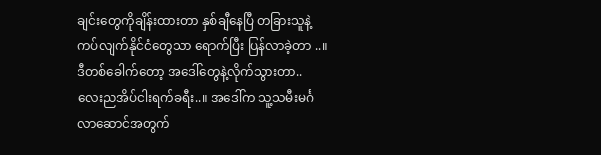ချင်းတွေကိုချိန်းထားတာ နှစ်ချီနေပြီ တခြားသူနဲ့ ကပ်လျက်နိုင်ငံတွေသာ ရောက်ပြီး ပြန်လာခဲ့တာ ..။ ဒီတစ်ခေါက်တော့ အဒေါ်တွေနဲ့လိုက်သွားတာ.. လေးညအိပ်ငါးရက်ခရီး..။ အဒေါ်က သူ့သမီးမင်္ဂလာဆောင်အတွက်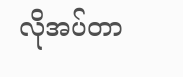လိုအပ်တာ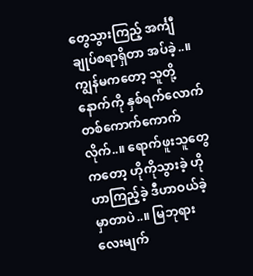တွေသွားကြည့် အင်္ကျီချုပ်စရာရှိတာ အပ်ခဲ့..။ ကျွန်မကတော့ သူတို့နောက်ကို နှစ်ရက်လောက် တစ်ကောက်ကောက်လိုက်..။ ရောက်ဖူးသူတွေကတော့ ဟိုကိုသွားခဲ့ ဟိုဟာကြည့်ခဲ့ ဒီဟာဝယ်ခဲ့ မှာတာပဲ..။ မြဘုရား လေးမျက်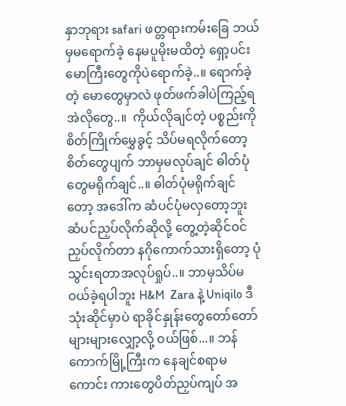နှာဘုရား safari ဖတ္တရားကမ်းခြေ ဘယ်မှမရောက်ခဲ့ နေမပူမိုးမထိတဲ့ ရှော့ပင်းမောကြီးတွေကိုပဲရောက်ခဲ့..။ ရောက်ခဲ့တဲ့ မောတွေမှာလဲ ဖုတ်ဖက်ခါပဲကြည့်ရ အဲလိုတွေ..။  ကိုယ်လိုချင်တဲ့ ပစ္စည်းကို စိတ်ကြိုက်မွှေခွင့် သိပ်မရလိုက်တော့ စိတ်တွေပျက် ဘာမှမလုပ်ချင် ဓါတ်ပုံတွေမရိုက်ချင်..။ ဓါတ်ပုံမရိုက်ချင်တော့ အဒေါ်က ဆံပင်ပုံမလှတော့ဘူး ဆံပင်ညှပ်လိုက်ဆိုလို့ တွေ့တဲ့ဆိုင်ဝင်ညှပ်လိုက်တာ နဂိုကောက်သားရှိတော့ ပုံသွင်းရတာအလုပ်ရှုပ်..။ ဘာမှသိပ်မဝယ်ခဲ့ရပါဘူး H&M  Zara နဲ့ Uniqilo ဒီသုံးဆိုင်မှာပဲ ရာခိုင်နှုန်းတွေတော်တော်များများလျှော့လို့ ဝယ်ဖြစ်...။ ဘန်ကောက်မြို့ကြီးက နေချင်စရာမကောင်း ကားတွေပိတ်ညှပ်ကျပ် အ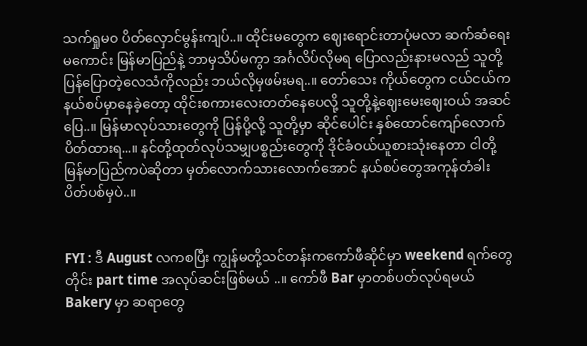သက်ရှုမ၀ ပိတ်လှောင်မွန်းကျပ်..။ ထိုင်းမတွေက ဈေးရောင်းတာပုံမလာ ဆက်ဆံရေးမကောင်း မြန်မာပြည်နဲ့ ဘာမှသိပ်မကွာ အင်္ဂလိပ်လိုမရ ပြောလည်းနားမလည် သူတို့ပြန်ပြောတဲ့လေသံကိုလည်း ဘယ်လိုမှဖမ်းမရ..။ တော်သေး ကိုယ်တွေက ငယ်ငယ်က နယ်စပ်မှာနေခဲ့တော့ ထိုင်းစကားလေးတတ်နေပေလို့ သူတို့နဲ့ဈေးမေးဈေးဝယ် အဆင်ပြေ..။ မြန်မာလုပ်သားတွေကို ပြန်ပို့လို့ သူတို့မှာ ဆိုင်ပေါင်း နှစ်ထောင်ကျော်လောက်ပိတ်ထားရ...။ နင်တို့ထုတ်လုပ်သမျှပစ္စည်းတွေကို ဒိုင်ခံဝယ်ယူစားသုံးနေတာ ငါတို့မြန်မာပြည်ကပဲဆိုတာ မှတ်လောက်သားလောက်အောင် နယ်စပ်တွေအကုန်တံခါးပိတ်ပစ်မှပဲ..။


FYI : ဒီ August လကစပြီး ကျွန်မတို့သင်တန်းကကော်ဖီဆိုင်မှာ weekend ရက်တွေတိုင်း part time အလုပ်ဆင်းဖြစ်မယ် ..။ ကော်ဖီ Bar မှာတစ်ပတ်လုပ်ရမယ် Bakery မှာ ဆရာတွေ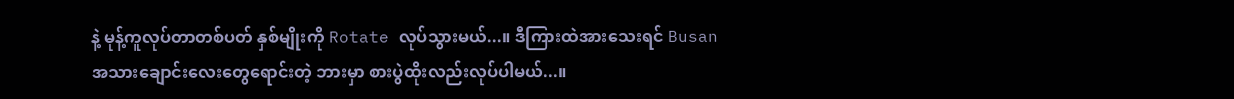နဲ့ မုန့်ကူလုပ်တာတစ်ပတ် နှစ်မျိုးကို Rotate လုပ်သွားမယ်...။ ဒီကြားထဲအားသေးရင် Busan အသားချောင်းလေးတွေရောင်းတဲ့ ဘားမှာ စားပွဲထိုးလည်းလုပ်ပါမယ်...။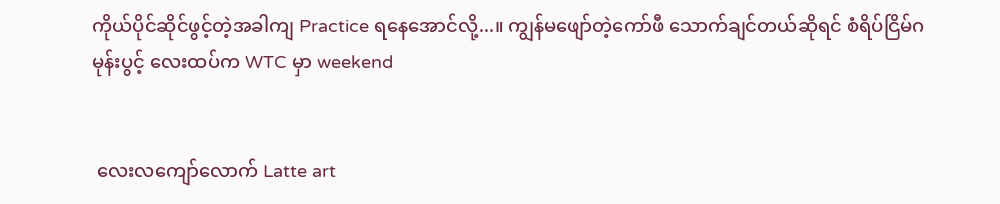ကိုယ်ပိုင်ဆိုင်ဖွင့်တဲ့အခါကျ Practice ရနေအောင်လို့...။ ကျွန်မဖျော်တဲ့ကော်ဖီ သောက်ချင်တယ်ဆိုရင် စံရိပ်ငြိမ်ဂမုန်းပွင့် လေးထပ်က WTC မှာ weekend


 လေးလကျော်လောက် Latte art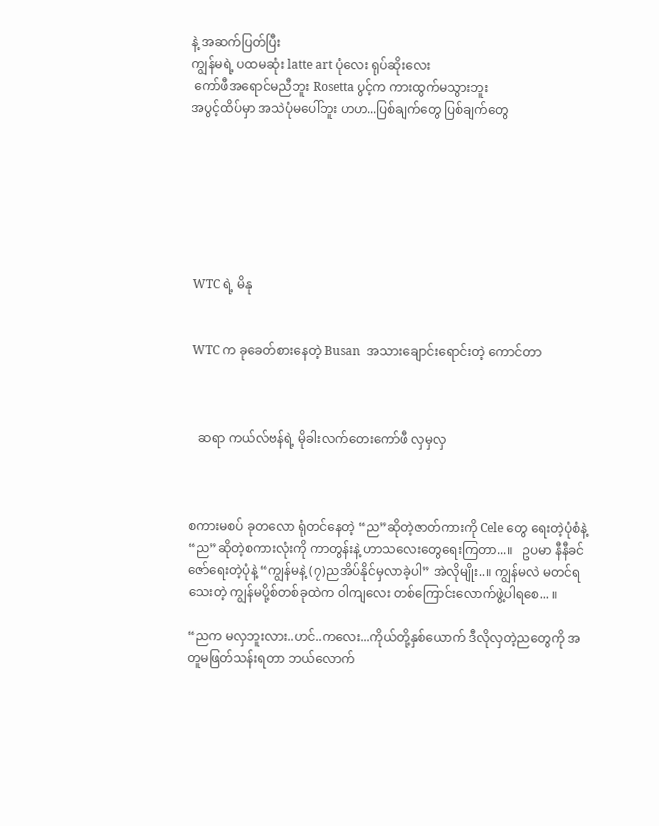နဲ့ အဆက်ပြတ်ပြီး
ကျွန်မရဲ့ ပထမဆုံး latte art ပုံလေး ရုပ်ဆိုးလေး
 ကော်ဖီအရောင်မညီဘူး Rosetta ပွင့်က ကားထွက်မသွားဘူး
အပွင့်ထိပ်မှာ အသဲပုံမပေါ်ဘူး ဟဟ...ပြစ်ချက်တွေ ပြစ်ချက်တွေ







 WTC ရဲ့ မိနု


 WTC က ခုခေတ်စားနေတဲ့ Busan  အသားချောင်းရောင်းတဲ့ ကောင်တာ



   ဆရာ ကယ်လ်ဗန်ရဲ့ မိုခါးလက်တေးကော်ဖီ လှမှလှ



စကားမစပ် ခုတလော ရုံတင်နေတဲ့ “ည”ဆိုတဲ့ဇာတ်ကားကို Cele တွေ ရေးတဲ့ပုံစံနဲ့ “ည”ဆိုတဲ့စကားလုံးကို ကာတွန်းနဲ့ ဟာသလေးတွေရေးကြတာ...။   ဥပမာ နီနီခင်ဇော်ရေးတဲ့ပုံနဲ့ “ကျွန်မနဲ့ (၇)ညအိပ်နိုင်မှလာခဲ့ပါ” အဲလိုမျိုး..။ ကျွန်မလဲ မတင်ရသေးတဲ့ ကျွန်မပို့စ်တစ်ခုထဲက ဝါကျလေး တစ်ကြောင်းလောက်ဖွဲ့ပါရစေ... ။

“ညက မလှဘူးလား..ဟင်..ကလေး...ကိုယ်တို့နှစ်ယောက် ဒီလိုလှတဲ့ညတွေကို အတူမဖြတ်သန်းရတာ ဘယ်လောက်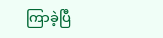ကြာခဲ့ပြီ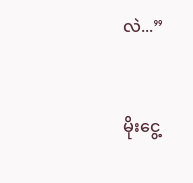လဲ...”


မိုးငွေ့